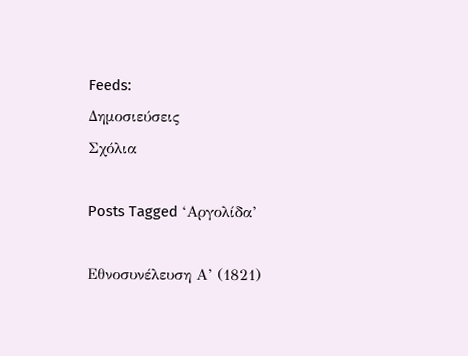Feeds:
Δημοσιεύσεις
Σχόλια

Posts Tagged ‘Αργολίδα’

Εθνοσυνέλευση Α’ (1821)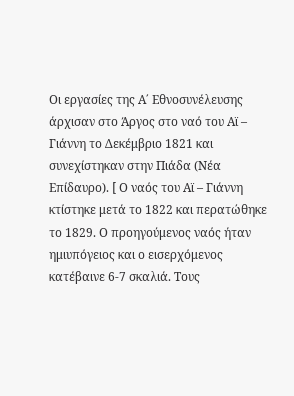Οι εργασίες της Α΄ Εθνοσυνέλευσης άρχισαν στο Άργος στο ναό του Αϊ – Γιάννη το Δεκέμβριο 1821 και συνεχίστηκαν στην Πιάδα (Νέα Επίδαυρο). [ Ο ναός του Αϊ – Γιάννη κτίστηκε μετά το 1822 και περατώθηκε το 1829. Ο προηγούμενος ναός ήταν ημιυπόγειος και ο εισερχόμενος κατέβαινε 6-7 σκαλιά. Τους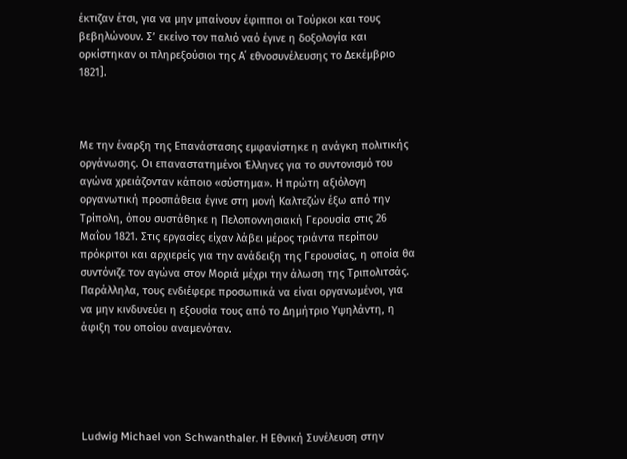έκτιζαν έτσι, για να μην μπαίνουν έφιπποι οι Τούρκοι και τους βεβηλώνουν. Σ’ εκείνο τον παλιό ναό έγινε η δοξολογία και ορκίστηκαν οι πληρεξούσιοι της Α΄ εθνοσυνέλευσης το Δεκέμβριο 1821].



Με την έναρξη της Επανάστασης εμφανίστηκε η ανάγκη πολιτικής οργάνωσης. Οι επαναστατημένοι Έλληνες για το συντονισμό του αγώνα χρειάζονταν κάποιο «σύστημα». Η πρώτη αξιόλογη οργανωτική προσπάθεια έγινε στη μονή Καλτεζών έξω από την Τρίπολη, όπου συστάθηκε η Πελοποννησιακή Γερουσία στις 26 Μαΐου 1821. Στις εργασίες είχαν λάβει μέρος τριάντα περίπου πρόκριτοι και αρχιερείς για την ανάδειξη της Γερουσίας, η οποία θα συντόνιζε τον αγώνα στον Μοριά μέχρι την άλωση της Τριπολιτσάς. Παράλληλα, τους ενδιέφερε προσωπικά να είναι οργανωμένοι, για να μην κινδυνεύει η εξουσία τους από το Δημήτριο Υψηλάντη, η άφιξη του οποίου αναμενόταν.





Ludwig Michael von Schwanthaler. Η Εθνική Συνέλευση στην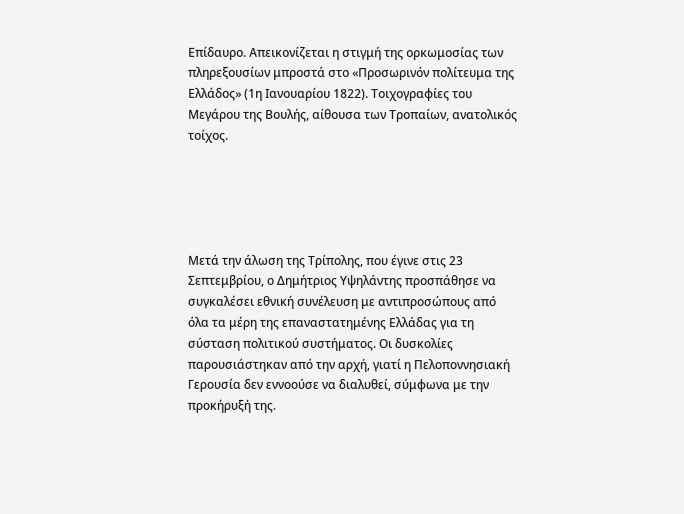Επίδαυρο. Απεικονίζεται η στιγμή της ορκωμοσίας των πληρεξουσίων μπροστά στο «Προσωρινόν πολίτευμα της Ελλάδος» (1η Ιανουαρίου 1822). Τοιχογραφίες του Μεγάρου της Βουλής, αίθουσα των Τροπαίων, ανατολικός τοίχος.





Μετά την άλωση της Τρίπολης, που έγινε στις 23 Σεπτεμβρίου, ο Δημήτριος Υψηλάντης προσπάθησε να συγκαλέσει εθνική συνέλευση με αντιπροσώπους από όλα τα μέρη της επαναστατημένης Ελλάδας για τη σύσταση πολιτικού συστήματος. Οι δυσκολίες παρουσιάστηκαν από την αρχή, γιατί η Πελοποννησιακή Γερουσία δεν εννοούσε να διαλυθεί, σύμφωνα με την προκήρυξή της.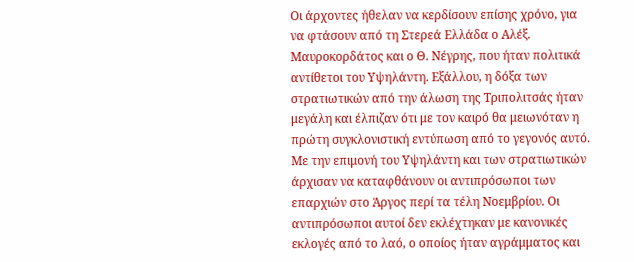Οι άρχοντες ήθελαν να κερδίσουν επίσης χρόνο, για να φτάσουν από τη Στερεά Ελλάδα ο Αλέξ. Μαυροκορδάτος και ο Θ. Νέγρης, που ήταν πολιτικά αντίθετοι του Υψηλάντη. Εξάλλου, η δόξα των στρατιωτικών από την άλωση της Τριπολιτσάς ήταν μεγάλη και έλπιζαν ότι με τον καιρό θα μειωνόταν η πρώτη συγκλονιστική εντύπωση από το γεγονός αυτό. Με την επιμονή του Υψηλάντη και των στρατιωτικών άρχισαν να καταφθάνουν οι αντιπρόσωποι των επαρχιών στο Άργος περί τα τέλη Νοεμβρίου. Οι αντιπρόσωποι αυτοί δεν εκλέχτηκαν με κανονικές εκλογές από το λαό, ο οποίος ήταν αγράμματος και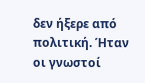δεν ήξερε από πολιτική. Ήταν οι γνωστοί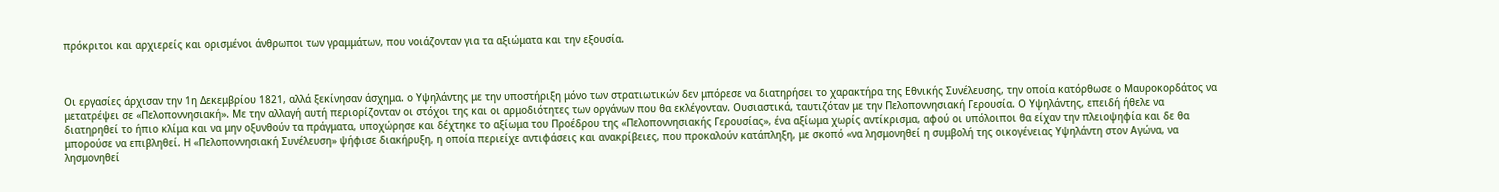πρόκριτοι και αρχιερείς και ορισμένοι άνθρωποι των γραμμάτων, που νοιάζονταν για τα αξιώματα και την εξουσία.



Οι εργασίες άρχισαν την 1η Δεκεμβρίου 1821, αλλά ξεκίνησαν άσχημα. ο Υψηλάντης με την υποστήριξη μόνο των στρατιωτικών δεν μπόρεσε να διατηρήσει το χαρακτήρα της Εθνικής Συνέλευσης, την οποία κατόρθωσε ο Μαυροκορδάτος να μετατρέψει σε «Πελοποννησιακή». Με την αλλαγή αυτή περιορίζονταν οι στόχοι της και οι αρμοδιότητες των οργάνων που θα εκλέγονταν. Ουσιαστικά, ταυτιζόταν με την Πελοποννησιακή Γερουσία. Ο Υψηλάντης, επειδή ήθελε να διατηρηθεί το ήπιο κλίμα και να μην οξυνθούν τα πράγματα, υποχώρησε και δέχτηκε το αξίωμα του Προέδρου της «Πελοποννησιακής Γερουσίας», ένα αξίωμα χωρίς αντίκρισμα, αφού οι υπόλοιποι θα είχαν την πλειοψηφία και δε θα μπορούσε να επιβληθεί. Η «Πελοποννησιακή Συνέλευση» ψήφισε διακήρυξη, η οποία περιείχε αντιφάσεις και ανακρίβειες, που προκαλούν κατάπληξη, με σκοπό «να λησμονηθεί η συμβολή της οικογένειας Υψηλάντη στον Αγώνα, να λησμονηθεί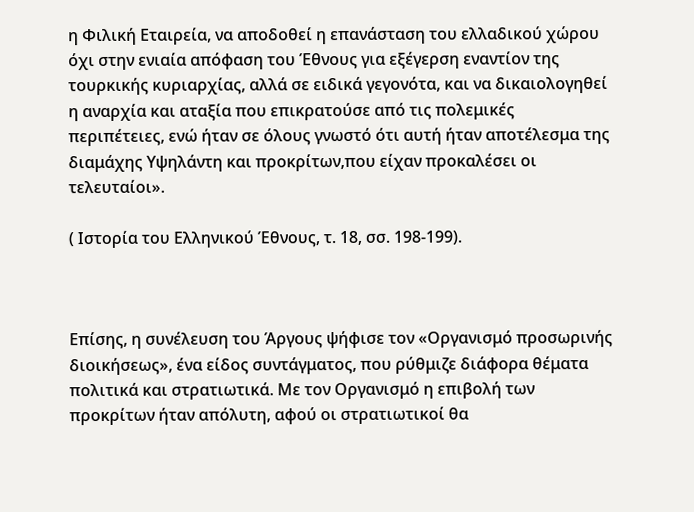η Φιλική Εταιρεία, να αποδοθεί η επανάσταση του ελλαδικού χώρου όχι στην ενιαία απόφαση του Έθνους για εξέγερση εναντίον της τουρκικής κυριαρχίας, αλλά σε ειδικά γεγονότα, και να δικαιολογηθεί η αναρχία και αταξία που επικρατούσε από τις πολεμικές περιπέτειες, ενώ ήταν σε όλους γνωστό ότι αυτή ήταν αποτέλεσμα της διαμάχης Υψηλάντη και προκρίτων,που είχαν προκαλέσει οι τελευταίοι».

( Ιστορία του Ελληνικού Έθνους, τ. 18, σσ. 198-199).



Επίσης, η συνέλευση του Άργους ψήφισε τον «Οργανισμό προσωρινής διοικήσεως», ένα είδος συντάγματος, που ρύθμιζε διάφορα θέματα πολιτικά και στρατιωτικά. Με τον Οργανισμό η επιβολή των προκρίτων ήταν απόλυτη, αφού οι στρατιωτικοί θα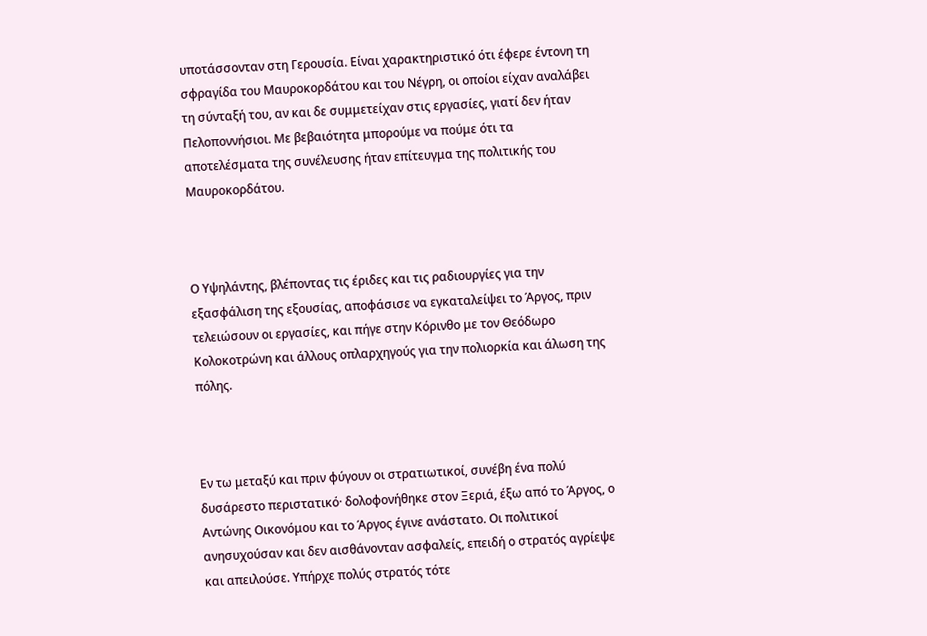υποτάσσονταν στη Γερουσία. Είναι χαρακτηριστικό ότι έφερε έντονη τη σφραγίδα του Μαυροκορδάτου και του Νέγρη, οι οποίοι είχαν αναλάβει τη σύνταξή του, αν και δε συμμετείχαν στις εργασίες, γιατί δεν ήταν Πελοποννήσιοι. Με βεβαιότητα μπορούμε να πούμε ότι τα αποτελέσματα της συνέλευσης ήταν επίτευγμα της πολιτικής του Μαυροκορδάτου.



Ο Υψηλάντης, βλέποντας τις έριδες και τις ραδιουργίες για την εξασφάλιση της εξουσίας, αποφάσισε να εγκαταλείψει το Άργος, πριν τελειώσουν οι εργασίες, και πήγε στην Κόρινθο με τον Θεόδωρο Κολοκοτρώνη και άλλους οπλαρχηγούς για την πολιορκία και άλωση της πόλης.



Εν τω μεταξύ και πριν φύγουν οι στρατιωτικοί, συνέβη ένα πολύ δυσάρεστο περιστατικό· δολοφονήθηκε στον Ξεριά, έξω από το Άργος, ο Αντώνης Οικονόμου και το Άργος έγινε ανάστατο. Οι πολιτικοί ανησυχούσαν και δεν αισθάνονταν ασφαλείς, επειδή ο στρατός αγρίεψε και απειλούσε. Υπήρχε πολύς στρατός τότε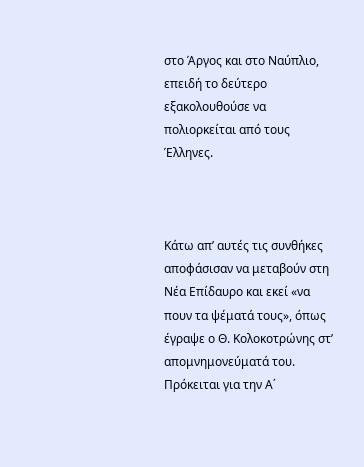στο Άργος και στο Ναύπλιο, επειδή το δεύτερο εξακολουθούσε να πολιορκείται από τους Έλληνες.



Κάτω απ’ αυτές τις συνθήκες αποφάσισαν να μεταβούν στη Νέα Επίδαυρο και εκεί «να πουν τα ψέματά τους», όπως έγραψε ο Θ. Κολοκοτρώνης στ’ απομνημονεύματά του. Πρόκειται για την Α΄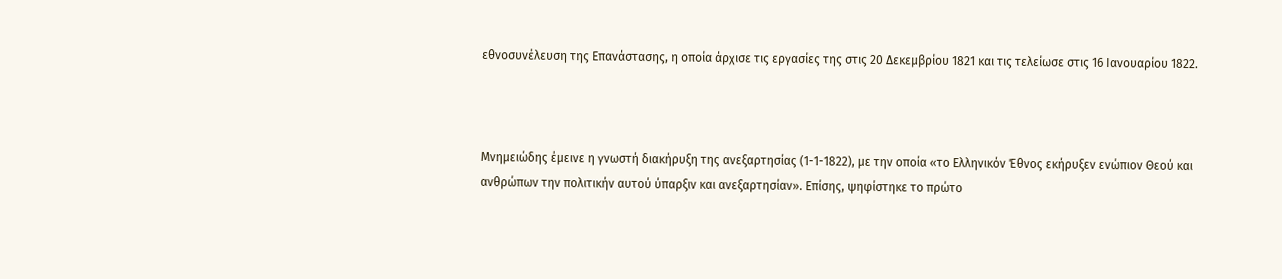εθνοσυνέλευση της Επανάστασης, η οποία άρχισε τις εργασίες της στις 20 Δεκεμβρίου 1821 και τις τελείωσε στις 16 Ιανουαρίου 1822.



Μνημειώδης έμεινε η γνωστή διακήρυξη της ανεξαρτησίας (1-1-1822), με την οποία «το Ελληνικόν Έθνος εκήρυξεν ενώπιον Θεού και ανθρώπων την πολιτικήν αυτού ύπαρξιν και ανεξαρτησίαν». Επίσης, ψηφίστηκε το πρώτο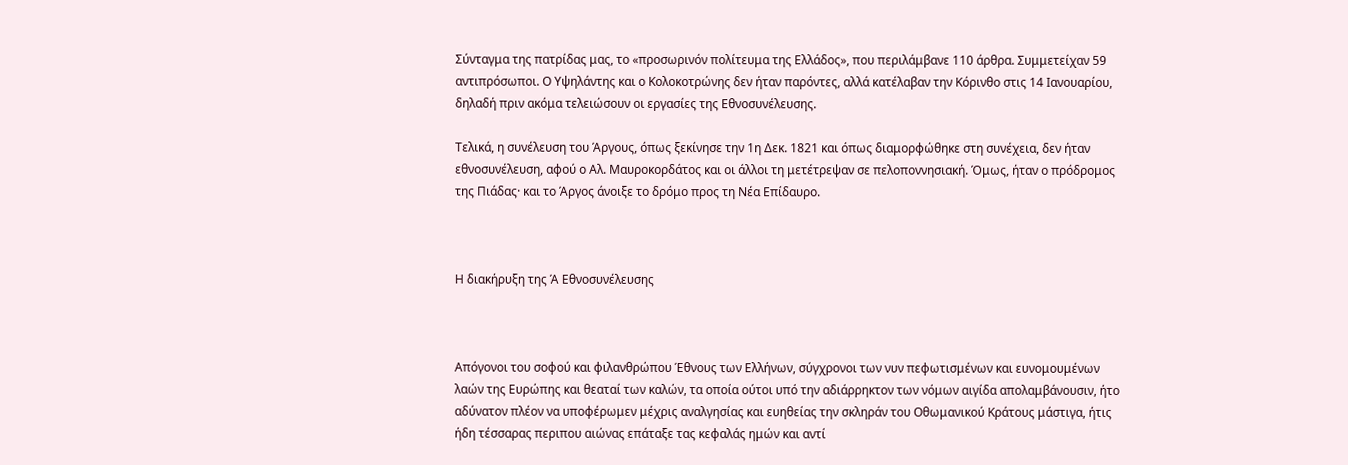Σύνταγμα της πατρίδας μας, το «προσωρινόν πολίτευμα της Ελλάδος», που περιλάμβανε 110 άρθρα. Συμμετείχαν 59 αντιπρόσωποι. Ο Υψηλάντης και ο Κολοκοτρώνης δεν ήταν παρόντες, αλλά κατέλαβαν την Κόρινθο στις 14 Ιανουαρίου, δηλαδή πριν ακόμα τελειώσουν οι εργασίες της Εθνοσυνέλευσης.

Τελικά, η συνέλευση του Άργους, όπως ξεκίνησε την 1η Δεκ. 1821 και όπως διαμορφώθηκε στη συνέχεια, δεν ήταν εθνοσυνέλευση, αφού ο Αλ. Μαυροκορδάτος και οι άλλοι τη μετέτρεψαν σε πελοποννησιακή. Όμως, ήταν ο πρόδρομος της Πιάδας· και το Άργος άνοιξε το δρόμο προς τη Νέα Επίδαυρο.



Η διακήρυξη της Ά Εθνοσυνέλευσης



Απόγονοι του σοφού και φιλανθρώπου Έθνους των Eλλήνων, σύγχρονοι των νυν πεφωτισμένων και ευνομουμένων λαών της Eυρώπης και θεαταί των καλών, τα οποία ούτοι υπό την αδιάρρηκτον των νόμων αιγίδα απολαμβάνουσιν, ήτο αδύνατον πλέον να υποφέρωμεν μέχρις αναλγησίας και ευηθείας την σκληράν του Oθωμανικού Kράτους μάστιγα, ήτις ήδη τέσσαρας περιπου αιώνας επάταξε τας κεφαλάς ημών και αντί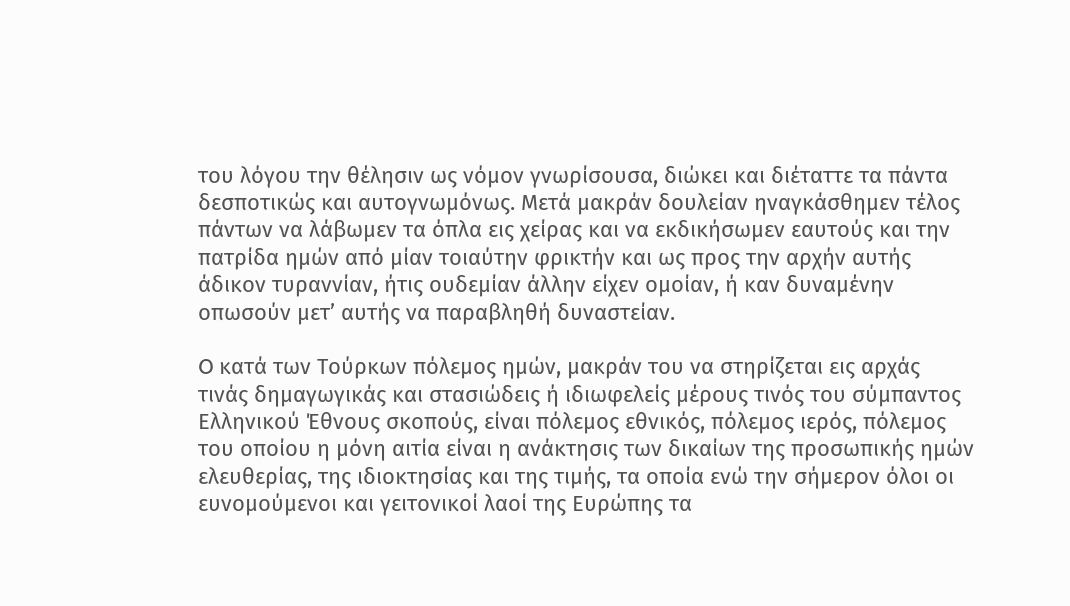του λόγου την θέλησιν ως νόμον γνωρίσουσα, διώκει και διέταττε τα πάντα δεσποτικώς και αυτογνωμόνως. Mετά μακράν δουλείαν ηναγκάσθημεν τέλος πάντων να λάβωμεν τα όπλα εις χείρας και να εκδικήσωμεν εαυτούς και την πατρίδα ημών από μίαν τοιαύτην φρικτήν και ως προς την αρχήν αυτής άδικον τυραννίαν, ήτις ουδεμίαν άλλην είχεν ομοίαν, ή καν δυναμένην οπωσούν μετ’ αυτής να παραβληθή δυναστείαν.

O κατά των Tούρκων πόλεμος ημών, μακράν του να στηρίζεται εις αρχάς τινάς δημαγωγικάς και στασιώδεις ή ιδιωφελείς μέρους τινός του σύμπαντος Eλληνικού Έθνους σκοπούς, είναι πόλεμος εθνικός, πόλεμος ιερός, πόλεμος του οποίου η μόνη αιτία είναι η ανάκτησις των δικαίων της προσωπικής ημών ελευθερίας, της ιδιοκτησίας και της τιμής, τα οποία ενώ την σήμερον όλοι οι ευνομούμενοι και γειτονικοί λαοί της Eυρώπης τα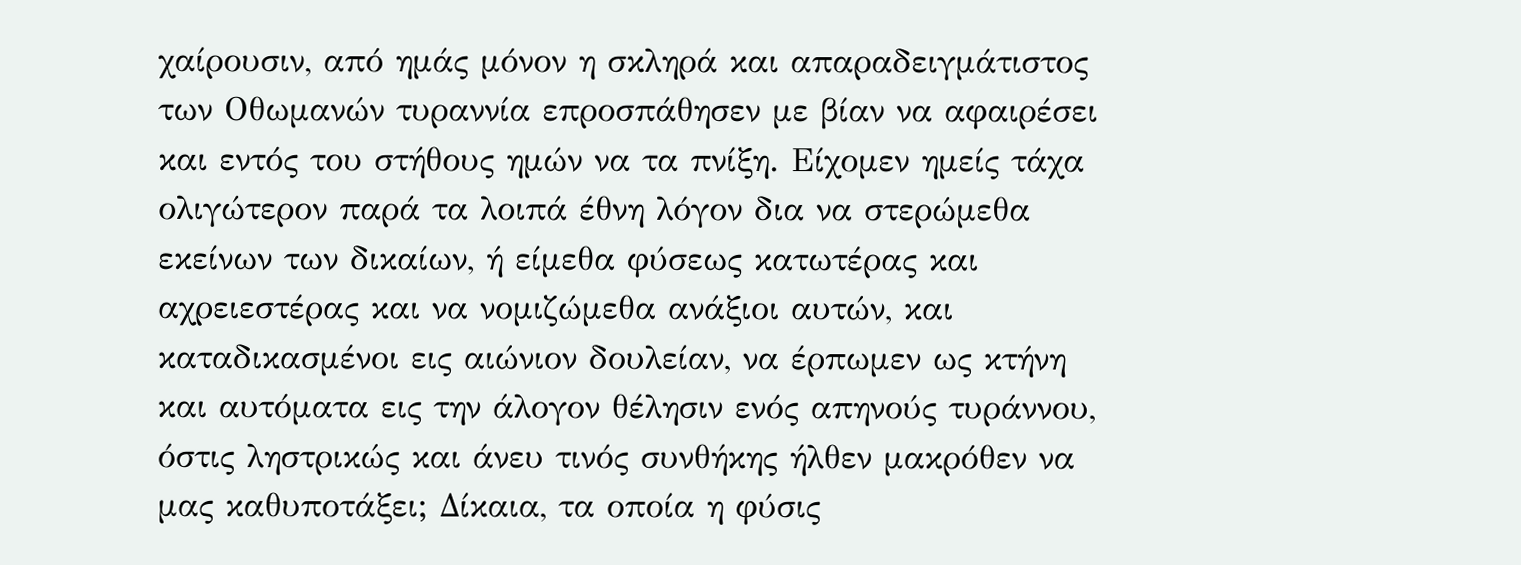χαίρουσιν, από ημάς μόνον η σκληρά και απαραδειγμάτιστος των Oθωμανών τυραννία επροσπάθησεν με βίαν να αφαιρέσει και εντός του στήθους ημών να τα πνίξη. Eίχομεν ημείς τάχα ολιγώτερον παρά τα λοιπά έθνη λόγον δια να στερώμεθα εκείνων των δικαίων, ή είμεθα φύσεως κατωτέρας και αχρειεστέρας και να νομιζώμεθα ανάξιοι αυτών, και καταδικασμένοι εις αιώνιον δουλείαν, να έρπωμεν ως κτήνη και αυτόματα εις την άλογον θέλησιν ενός απηνούς τυράννου, όστις ληστρικώς και άνευ τινός συνθήκης ήλθεν μακρόθεν να μας καθυποτάξει; Δίκαια, τα οποία η φύσις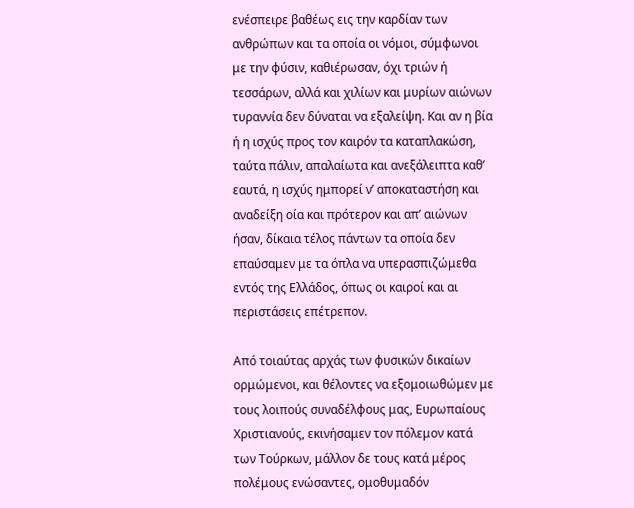ενέσπειρε βαθέως εις την καρδίαν των ανθρώπων και τα οποία οι νόμοι, σύμφωνοι με την φύσιν, καθιέρωσαν, όχι τριών ή τεσσάρων, αλλά και χιλίων και μυρίων αιώνων τυραννία δεν δύναται να εξαλείψη. Kαι αν η βία ή η ισχύς προς τον καιρόν τα καταπλακώση, ταύτα πάλιν, απαλαίωτα και ανεξάλειπτα καθ’ εαυτά, η ισχύς ημπορεί ν’ αποκαταστήση και αναδείξη οία και πρότερον και απ’ αιώνων ήσαν, δίκαια τέλος πάντων τα οποία δεν επαύσαμεν με τα όπλα να υπερασπιζώμεθα εντός της Eλλάδος, όπως οι καιροί και αι περιστάσεις επέτρεπον.

Aπό τοιαύτας αρχάς των φυσικών δικαίων ορμώμενοι, και θέλοντες να εξομοιωθώμεν με τους λοιπούς συναδέλφους μας, Eυρωπαίους Xριστιανούς, εκινήσαμεν τον πόλεμον κατά των Tούρκων, μάλλον δε τους κατά μέρος πολέμους ενώσαντες, ομοθυμαδόν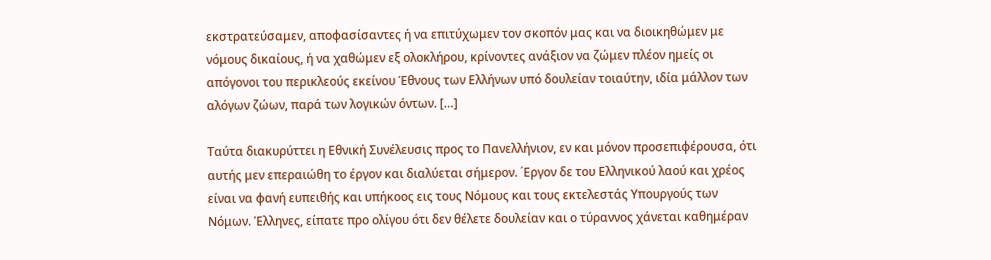εκστρατεύσαμεν, αποφασίσαντες ή να επιτύχωμεν τον σκοπόν μας και να διοικηθώμεν με νόμους δικαίους, ή να χαθώμεν εξ ολοκλήρου, κρίνοντες ανάξιον να ζώμεν πλέον ημείς οι απόγονοι του περικλεούς εκείνου Έθνους των Eλλήνων υπό δουλείαν τοιαύτην, ιδία μάλλον των αλόγων ζώων, παρά των λογικών όντων. […]

Tαύτα διακυρύττει η Eθνική Συνέλευσις προς το Πανελλήνιον, εν και μόνον προσεπιφέρουσα, ότι αυτής μεν επεραιώθη το έργον και διαλύεται σήμερον. ΄Eργον δε του Eλληνικού λαού και χρέος είναι να φανή ευπειθής και υπήκοος εις τους Nόμους και τους εκτελεστάς Yπουργούς των Nόμων. Έλληνες, είπατε προ ολίγου ότι δεν θέλετε δουλείαν και ο τύραννος χάνεται καθημέραν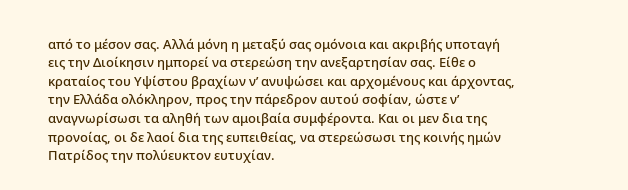από το μέσον σας. Αλλά μόνη η μεταξύ σας ομόνοια και ακριβής υποταγή εις την Διοίκησιν ημπορεί να στερεώση την ανεξαρτησίαν σας. Eίθε ο κραταίος του Yψίστου βραχίων ν’ ανυψώσει και αρχομένους και άρχοντας, την Eλλάδα ολόκληρον, προς την πάρεδρον αυτού σοφίαν, ώστε ν’ αναγνωρίσωσι τα αληθή των αμοιβαία συμφέροντα. Kαι οι μεν δια της προνοίας, οι δε λαοί δια της ευπειθείας, να στερεώσωσι της κοινής ημών Πατρίδος την πολύευκτον ευτυχίαν.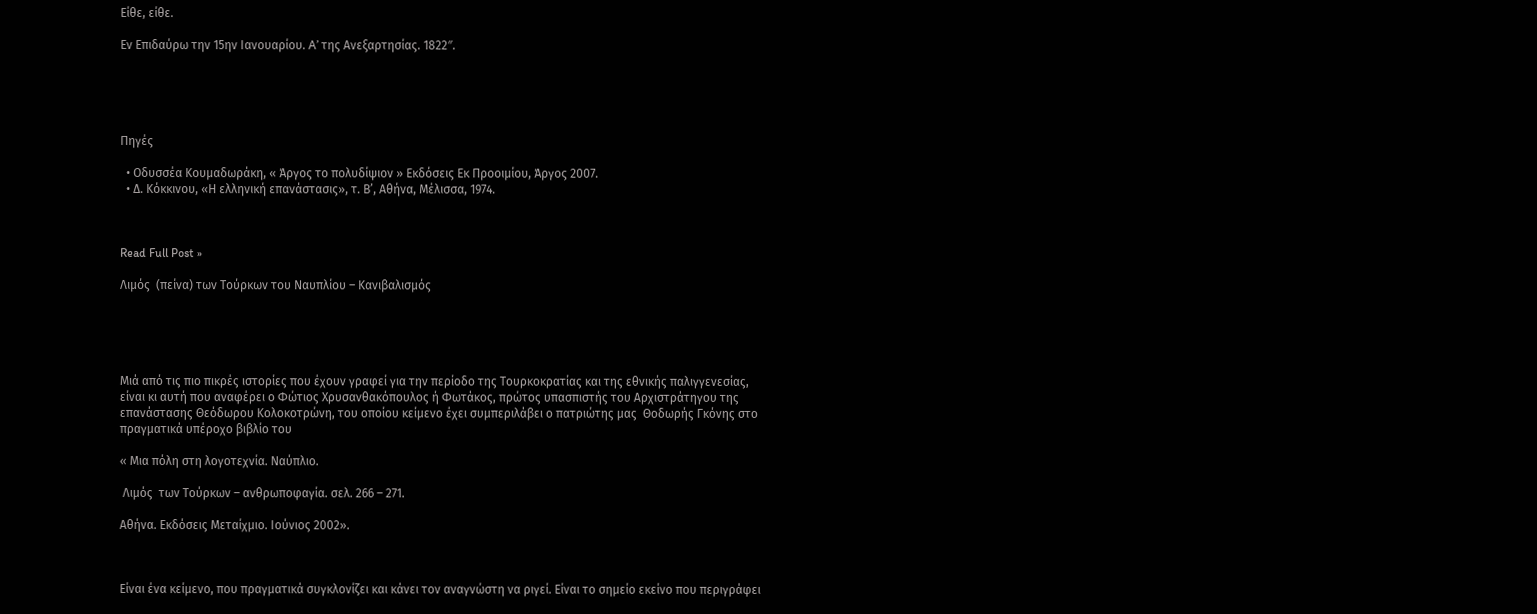Eίθε, είθε.

Eν Eπιδαύρω την 15ην Iανουαρίου. A’ της Ανεξαρτησίας. 1822″.





Πηγές

  • Οδυσσέα Κουμαδωράκη, « Άργος το πολυδίψιον » Εκδόσεις Εκ Προοιμίου, Άργος 2007.
  • Δ. Κόκκινου, «Η ελληνική επανάστασις», τ. Β’, Αθήνα, Mέλισσα, 1974.



Read Full Post »

Λιμός  (πείνα) των Τούρκων του Ναυπλίου – Κανιβαλισμός





Μιά από τις πιο πικρές ιστορίες που έχουν γραφεί για την περίοδο της Τουρκοκρατίας και της εθνικής παλιγγενεσίας, είναι κι αυτή που αναφέρει ο Φώτιος Χρυσανθακόπουλος ή Φωτάκος, πρώτος υπασπιστής του Αρχιστράτηγου της επανάστασης Θεόδωρου Κολοκοτρώνη, του οποίου κείμενο έχει συμπεριλάβει ο πατριώτης μας  Θοδωρής Γκόνης στο πραγματικά υπέροχο βιβλίο του

« Μια πόλη στη λογοτεχνία. Ναύπλιο.

 Λιμός  των Τούρκων – ανθρωποφαγία. σελ. 266 – 271.

Αθήνα. Εκδόσεις Μεταίχμιο. Ιούνιος 2002».



Είναι ένα κείμενο, που πραγματικά συγκλονίζει και κάνει τον αναγνώστη να ριγεί. Είναι το σημείο εκείνο που περιγράφει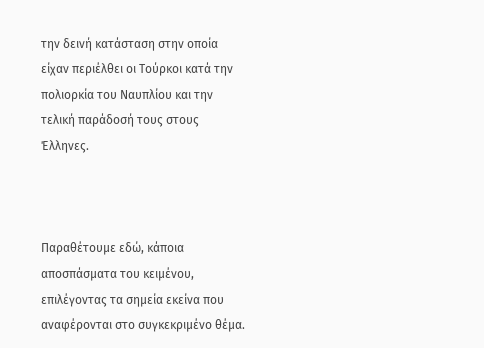την δεινή κατάσταση στην οποία είχαν περιέλθει οι Τούρκοι κατά την πολιορκία του Ναυπλίου και την τελική παράδοσή τους στους Έλληνες.



Παραθέτουμε εδώ, κάποια αποσπάσματα του κειμένου, επιλέγοντας τα σημεία εκείνα που αναφέρονται στο συγκεκριμένο θέμα.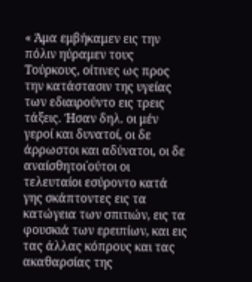« Άμα εμβήκαμεν εις την πόλιν ηύραμεν τους Τούρκους, οίτινες ως προς την κατάστασιν της υγείας των εδιαιρούντο εις τρεις τάξεις. Ήσαν δηλ. οι μέν γεροί και δυνατοί, οι δε άρρωστοι και αδύνατοι, οι δε αναίσθητοι˙ούτοι οι τελευταίοι εσύροντο κατά γης σκάπτοντες εις τα κατώγεια των σπιτιών, εις τα φουσκιά των ερειπίων, και εις τας άλλας κόπρους και τας ακαθαρσίας της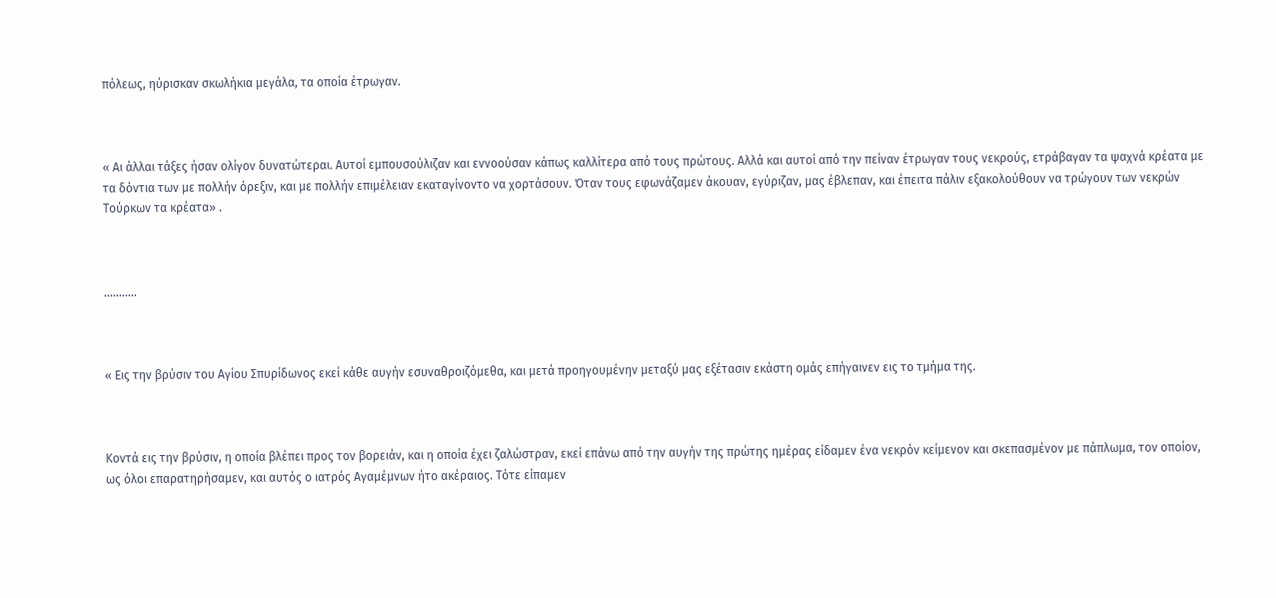πόλεως, ηύρισκαν σκωλήκια μεγάλα, τα οποία έτρωγαν.



« Αι άλλαι τάξες ήσαν ολίγον δυνατώτεραι. Αυτοί εμπουσούλιζαν και εννοούσαν κάπως καλλίτερα από τους πρώτους. Αλλά και αυτοί από την πείναν έτρωγαν τους νεκρούς, ετράβαγαν τα ψαχνά κρέατα με τα δόντια των με πολλήν όρεξιν, και με πολλήν επιμέλειαν εκαταγίνοντο να χορτάσουν. Όταν τους εφωνάζαμεν άκουαν, εγύριζαν, μας έβλεπαν, και έπειτα πάλιν εξακολούθουν να τρώγουν των νεκρών Τούρκων τα κρέατα» .



………..



« Εις την βρύσιν του Αγίου Σπυρίδωνος εκεί κάθε αυγήν εσυναθροιζόμεθα, και μετά προηγουμένην μεταξύ μας εξέτασιν εκάστη ομάς επήγαινεν εις το τμήμα της.



Κοντά εις την βρύσιν, η οποία βλέπει προς τον βορειάν, και η οποία έχει ζαλώστραν, εκεί επάνω από την αυγήν της πρώτης ημέρας είδαμεν ένα νεκρόν κείμενον και σκεπασμένον με πάπλωμα, τον οποίον, ως όλοι επαρατηρήσαμεν, και αυτός ο ιατρός Αγαμέμνων ήτο ακέραιος. Τότε είπαμεν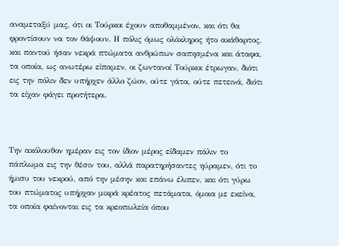αναμεταξύ μας, ότι οι Τούρκοι έχουν αποθαμμένον, και ότι θα φροντίσουν να τον θάψουν. Η πόλις όμως ολόκληρος ήτο ακάθαρτος, και παντού ήσαν νεκρά πτώματα ανθρώπων σαπησμένα και άταφα, τα οποία, ως ανωτέρω εἰπαμεν, οι ζωντανοί Τούρκοι έτρωγαν, διότι εις την πόλιν δεν υπήρχεν άλλο ζώον, ούτε γάτα, ούτε πετεινά, διότι τα είχαν φάγει προτήτερα.



Την ακόλουθον ημέραν εις τον ίδιον μέρος είδαμεν πάλιν το πάπλωμα εις την θέσιν του, αλλά παρατηρήσαντες ηύραμεν, ότι το ήμισυ του νεκρού, από την μέσην και επάνω έλιπεν, και ότι γύρω του πτώματος υπήρχαν μικρά κρέατος πετάματα, όμοια με εκείνα, τα οποία φαίνονται εις τα κρεοπωλεία όπου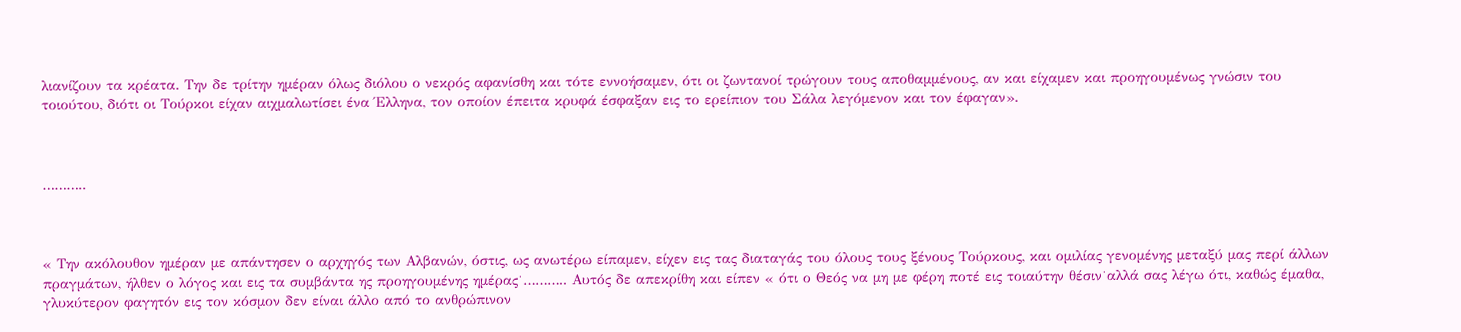λιανίζουν τα κρέατα. Την δε τρίτην ημέραν όλως διόλου ο νεκρός αφανίσθη και τότε εννοήσαμεν, ότι οι ζωντανοί τρώγουν τους αποθαμμένους, αν και είχαμεν και προηγουμένως γνώσιν του τοιούτου, διότι οι Τούρκοι είχαν αιχμαλωτίσει ένα Έλληνα, τον οποίον έπειτα κρυφά έσφαξαν εις το ερείπιον του Σάλα λεγόμενον και τον έφαγαν».



………..



« Την ακόλουθον ημέραν με απάντησεν ο αρχηγός των Αλβανών, όστις, ως ανωτέρω είπαμεν, είχεν εις τας διαταγάς του όλους τους ξένους Τούρκους, και ομιλίας γενομένης μεταξύ μας περί άλλων πραγμάτων, ήλθεν ο λόγος και εις τα συμβάντα ης προηγουμένης ημέρας˙……….. Αυτός δε απεκρίθη και είπεν « ότι ο Θεός να μη με φέρη ποτέ εις τοιαύτην θέσιν˙αλλά σας λέγω ότι, καθώς έμαθα, γλυκύτερον φαγητόν εις τον κόσμον δεν είναι άλλο από το ανθρώπινον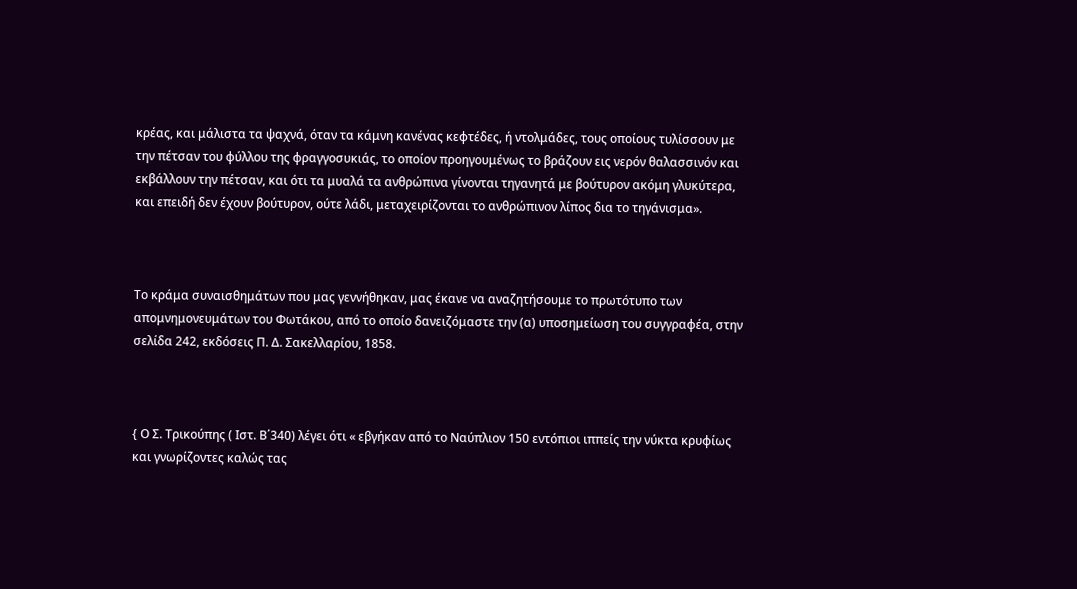κρέας, και μάλιστα τα ψαχνά, όταν τα κάμνη κανένας κεφτέδες, ή ντολμάδες, τους οποίους τυλίσσουν με την πέτσαν του φύλλου της φραγγοσυκιάς, το οποίον προηγουμένως το βράζουν εις νερόν θαλασσινόν και εκβάλλουν την πέτσαν, και ότι τα μυαλά τα ανθρώπινα γίνονται τηγανητά με βούτυρον ακόμη γλυκύτερα, και επειδή δεν έχουν βούτυρον, ούτε λάδι, μεταχειρίζονται το ανθρώπινον λίπος δια το τηγάνισμα».



Το κράμα συναισθημάτων που μας γεννήθηκαν, μας έκανε να αναζητήσουμε το πρωτότυπο των απομνημονευμάτων του Φωτάκου, από το οποίο δανειζόμαστε την (α) υποσημείωση του συγγραφέα, στην σελίδα 242, εκδόσεις Π. Δ. Σακελλαρίου, 1858.



{ Ο Σ. Τρικούπης ( Ιστ. Β΄340) λέγει ότι « εβγήκαν από το Ναύπλιον 150 εντόπιοι ιππείς την νύκτα κρυφίως και γνωρίζοντες καλώς τας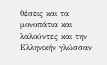θέσεις και τα μονοπάτια και λαλούντες και την Ελληνικήν γλώσσαν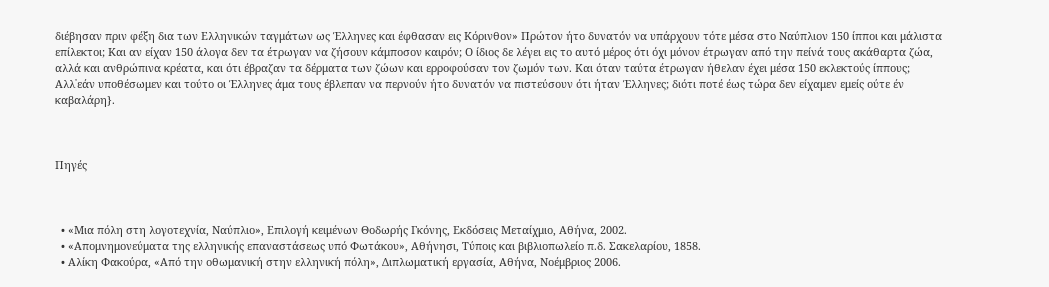διέβησαν πριν φέξη δια των Ελληνικών ταγμάτων ως Έλληνες και έφθασαν εις Κόρινθον» Πρώτον ήτο δυνατόν να υπάρχουν τότε μέσα στο Ναύπλιον 150 ίπποι και μάλιστα επίλεκτοι; Και αν είχαν 150 άλογα δεν τα έτρωγαν να ζήσουν κάμποσον καιρόν; Ο ίδιος δε λέγει εις το αυτό μέρος ότι όχι μόνον έτρωγαν από την πείνά τους ακάθαρτα ζώα, αλλά και ανθρώπινα κρέατα, και ότι έβραζαν τα δέρματα των ζώων και ερροφούσαν τον ζωμόν των. Και όταν ταύτα έτρωγαν ήθελαν έχει μέσα 150 εκλεκτούς ίππους; Αλλ᾽εάν υποθέσωμεν και τούτο οι Έλληνες άμα τους έβλεπαν να περνούν ήτο δυνατόν να πιστεύσουν ότι ήταν Έλληνες; διότι ποτέ έως τώρα δεν είχαμεν εμείς ούτε έν καβαλάρη}.



Πηγές



  • «Μια πόλη στη λογοτεχνία, Ναύπλιο», Επιλογή κειμένων Θοδωρής Γκόνης, Εκδόσεις Μεταίχμιο, Αθήνα, 2002.
  • «Απομνημονεύματα της ελληνικής επαναστάσεως υπό Φωτάκου», Αθήνησι, Τύποις και βιβλιοπωλείο π.δ. Σακελαρίου, 1858.
  • Αλίκη Φακούρα, «Από την οθωμανική στην ελληνική πόλη», Διπλωματική εργασία, Αθήνα, Νοέμβριος 2006.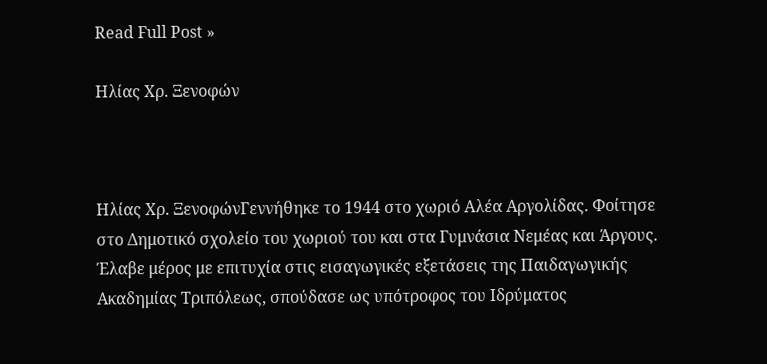Read Full Post »

Ηλίας Χρ. Ξενοφών



Ηλίας Χρ. ΞενοφώνΓεννήθηκε το 1944 στο χωριό Αλέα Αργολίδας. Φοίτησε στο Δημοτικό σχολείο του χωριού του και στα Γυμνάσια Νεμέας και Άργους. Έλαβε μέρος με επιτυχία στις εισαγωγικές εξετάσεις της Παιδαγωγικής Ακαδημίας Τριπόλεως, σπούδασε ως υπότροφος του Ιδρύματος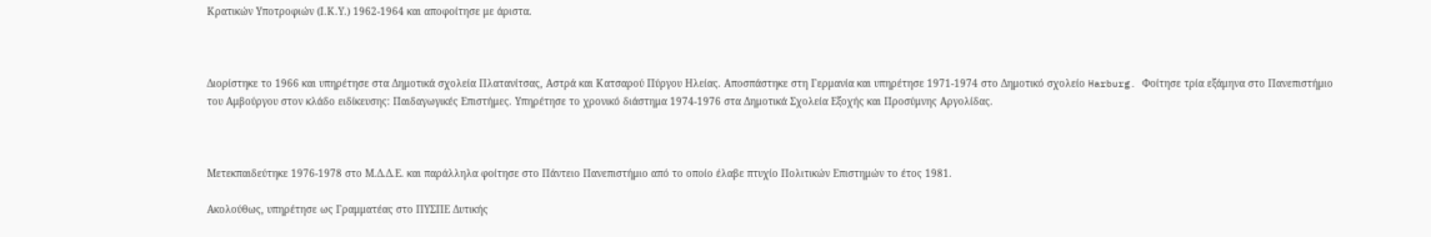Κρατικών Υποτροφιών (Ι.Κ.Υ.) 1962-1964 και αποφοίτησε με άριστα.



Διορίστηκε το 1966 και υπηρέτησε στα Δημοτικά σχολεία Πλατανίτσας, Αστρά και Κατσαρού Πύργου Ηλείας. Αποσπάστηκε στη Γερμανία και υπηρέτησε 1971-1974 στο Δημοτικό σχολείο Harburg. Φοίτησε τρία εξάμηνα στο Πανεπιστήμιο του Αμβούργου στον κλάδο ειδίκευσης: Παιδαγωγικές Επιστήμες. Υπηρέτησε το χρονικό διάστημα 1974-1976 στα Δημοτικά Σχολεία Εξοχής και Προσύμνης Αργολίδας.



Μετεκπαιδεύτηκε 1976-1978 στο Μ.Δ.Δ.Ε. και παράλληλα φοίτησε στο Πάντειο Πανεπιστήμιο από το οποίο έλαβε πτυχίο Πολιτικών Επιστημών το έτος 1981.

Ακολούθως, υπηρέτησε ως Γραμματέας στο ΠΥΣΠΕ Δυτικής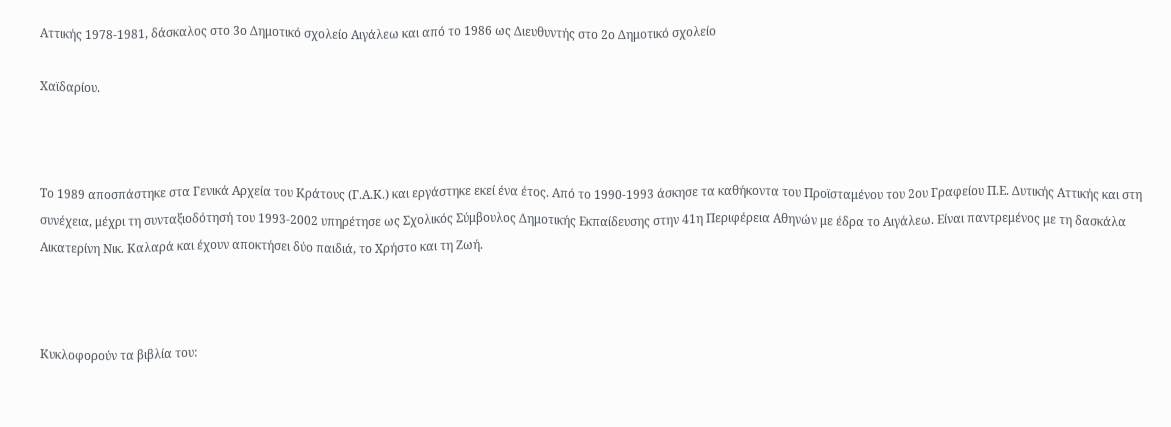Αττικής 1978-1981, δάσκαλος στο 3ο Δημοτικό σχολείο Αιγάλεω και από το 1986 ως Διευθυντής στο 2ο Δημοτικό σχολείο

Χαϊδαρίου.



Το 1989 αποσπάστηκε στα Γενικά Αρχεία του Κράτους (Γ.Α.Κ.) και εργάστηκε εκεί ένα έτος. Από το 1990-1993 άσκησε τα καθήκοντα του Προϊσταμένου του 2ου Γραφείου Π.Ε. Δυτικής Αττικής και στη συνέχεια, μέχρι τη συνταξιοδότησή του 1993-2002 υπηρέτησε ως Σχολικός Σύμβουλος Δημοτικής Εκπαίδευσης στην 41η Περιφέρεια Αθηνών με έδρα το Αιγάλεω. Είναι παντρεμένος με τη δασκάλα Αικατερίνη Νικ. Καλαρά και έχουν αποκτήσει δύο παιδιά, το Χρήστο και τη Ζωή.



Κυκλοφορούν τα βιβλία του: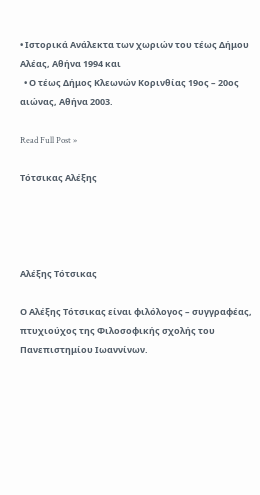• Ιστορικά Ανάλεκτα των χωριών του τέως Δήμου Αλέας, Αθήνα 1994 και
  • Ο τέως Δήμος Κλεωνών Κορινθίας 19ος – 20ος αιώνας, Αθήνα 2003.

Read Full Post »

Τότσικας Αλέξης




Αλέξης Τότσικας

Ο Αλέξης Τότσικας είναι φιλόλογος – συγγραφέας, πτυχιούχος της Φιλοσοφικής σχολής του Πανεπιστημίου Ιωαννίνων.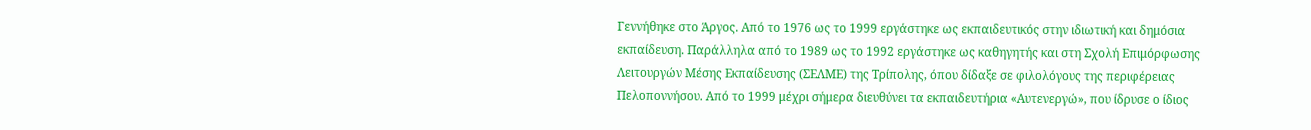Γεννήθηκε στο Άργος. Από το 1976 ως το 1999 εργάστηκε ως εκπαιδευτικός στην ιδιωτική και δημόσια εκπαίδευση. Παράλληλα από το 1989 ως το 1992 εργάστηκε ως καθηγητής και στη Σχολή Επιμόρφωσης Λειτουργών Μέσης Εκπαίδευσης (ΣΕΛΜΕ) της Τρίπολης, όπου δίδαξε σε φιλολόγους της περιφέρειας Πελοποννήσου. Από το 1999 μέχρι σήμερα διευθύνει τα εκπαιδευτήρια «Αυτενεργώ», που ίδρυσε ο ίδιος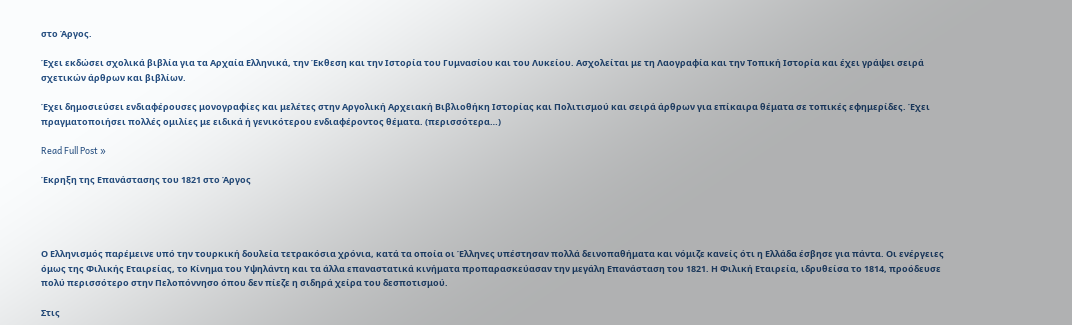στο Άργος.

Έχει εκδώσει σχολικά βιβλία για τα Αρχαία Ελληνικά, την Έκθεση και την Ιστορία του Γυμνασίου και του Λυκείου. Ασχολείται με τη Λαογραφία και την Τοπική Ιστορία και έχει γράψει σειρά σχετικών άρθρων και βιβλίων.

Έχει δημοσιεύσει ενδιαφέρουσες μονογραφίες και μελέτες στην Αργολική Αρχειακή Βιβλιοθήκη Ιστορίας και Πολιτισμού και σειρά άρθρων για επίκαιρα θέματα σε τοπικές εφημερίδες. Έχει πραγματοποιήσει πολλές ομιλίες με ειδικά ή γενικότερου ενδιαφέροντος θέματα. (περισσότερα…)

Read Full Post »

Έκρηξη της Επανάστασης του 1821 στο Άργος




Ο Ελληνισμός παρέμεινε υπό την τουρκική δουλεία τετρακόσια χρόνια, κατά τα οποία οι Έλληνες υπέστησαν πολλά δεινοπαθήματα και νόμιζε κανείς ότι η Ελλάδα έσβησε για πάντα. Οι ενέργειες όμως της Φιλικής Εταιρείας, το Κίνημα του Υψηλάντη και τα άλλα επαναστατικά κινήματα προπαρασκεύασαν την μεγάλη Επανάσταση του 1821. Η Φιλική Εταιρεία, ιδρυθείσα το 1814, προόδευσε πολύ περισσότερο στην Πελοπόννησο όπου δεν πίεζε η σιδηρά χείρα του δεσποτισμού.

Στις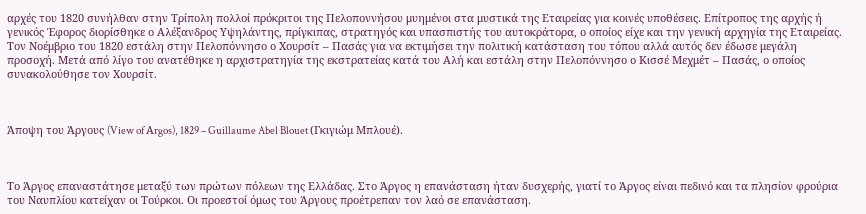αρχές του 1820 συνήλθαν στην Τρίπολη πολλοί πρόκριτοι της Πελοποννήσου μυημένοι στα μυστικά της Εταιρείας για κοινές υποθέσεις. Επίτροπος της αρχής ή γενικός Έφορος διορίσθηκε ο Αλέξανδρος Υψηλάντης, πρίγκιπας, στρατηγός και υπασπιστής του αυτοκράτορα, ο οποίος είχε και την γενική αρχηγία της Εταιρείας. Τον Νοέμβριο του 1820 εστάλη στην Πελοπόννησο ο Χουρσίτ – Πασάς για να εκτιμήσει την πολιτική κατάσταση του τόπου αλλά αυτός δεν έδωσε μεγάλη προσοχή. Μετά από λίγο του ανατέθηκε η αρχιστρατηγία της εκστρατείας κατά του Αλή και εστάλη στην Πελοπόννησο ο Κισσέ Μεχμέτ – Πασάς, ο οποίος συνακολούθησε τον Χουρσίτ.



Άποψη του Άργους (View of Αrgos), 1829 – Guillaume Abel Blouet (Γκιγιώμ Μπλουέ).



Το Άργος επαναστάτησε μεταξύ των πρώτων πόλεων της Ελλάδας. Στο Άργος η επανάσταση ήταν δυσχερής, γιατί το Άργος είναι πεδινό και τα πλησίον φρούρια του Ναυπλίου κατείχαν οι Τούρκοι. Οι προεστοί όμως του Άργους προέτρεπαν τον λαό σε επανάσταση.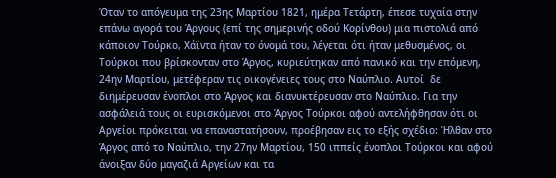Όταν το απόγευμα της 23ης Μαρτίου 1821, ημέρα Τετάρτη, έπεσε τυχαία στην επάνω αγορά του Άργους (επί της σημερινής οδού Κορίνθου) μια πιστολιά από κάποιον Τούρκο, Χάϊντα ήταν το όνομά του, λέγεται ότι ήταν μεθυσμένος, οι Τούρκοι που βρίσκονταν στο Άργος, κυριεύτηκαν από πανικό και την επόμενη, 24ην Μαρτίου, μετέφεραν τις οικογένειες τους στο Ναύπλιο. Αυτοί  δε διημέρευσαν ένοπλοι στο Άργος και διανυκτέρευσαν στο Ναύπλιο. Για την ασφάλειά τους οι ευρισκόμενοι στο Άργος Τούρκοι αφού αντελήφθησαν ότι οι Αργείοι πρόκειται να επαναστατήσουν, προέβησαν εις το εξής σχέδιο: Ήλθαν στο Άργος από το Ναύπλιο, την 27ην Μαρτίου, 150 ιππείς ένοπλοι Τούρκοι και αφού άνοιξαν δύο μαγαζιά Αργείων και τα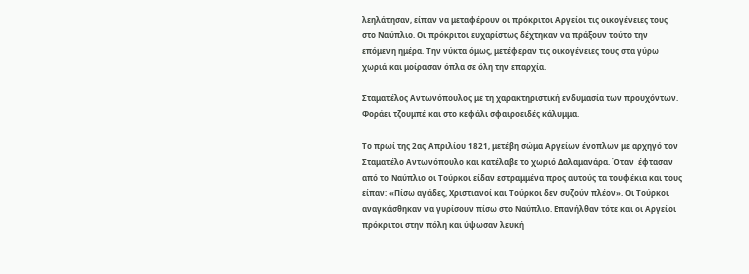λεηλάτησαν, είπαν να μεταφέρουν οι πρόκριτοι Αργείοι τις οικογένειες τους στο Ναύπλιο. Οι πρόκριτοι ευχαρίστως δέχτηκαν να πράξουν τούτο την επόμενη ημέρα. Την νύκτα όμως, μετέφεραν τις οικογένειες τους στα γύρω χωριά και μοίρασαν όπλα σε όλη την επαρχία.

Σταματέλος Αντωνόπουλος με τη χαρακτηριστική ενδυμασία των προυχόντων. Φοράει τζουμπέ και στο κεφάλι σφαιροειδές κάλυμμα.

Το πρωί της 2ας Απριλίου 1821, μετέβη σώμα Αργείων ένοπλων με αρχηγό τον Σταματέλο Αντωνόπουλο και κατέλαβε το χωριό Δαλαμανάρα. Όταν  έφτασαν από το Ναύπλιο οι Τούρκοι είδαν εστραμμένα προς αυτούς τα τουφέκια και τους είπαν: «Πίσω αγάδες, Χριστιανοί και Τούρκοι δεν συζούν πλέον». Οι Τούρκοι αναγκάσθηκαν να γυρίσουν πίσω στο Ναύπλιο. Επανήλθαν τότε και οι Αργείοι πρόκριτοι στην πόλη και ύψωσαν λευκή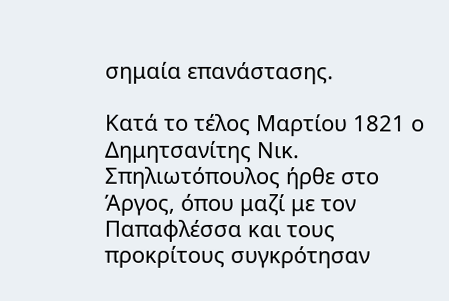σημαία επανάστασης.

Κατά το τέλος Μαρτίου 1821 ο Δημητσανίτης Νικ. Σπηλιωτόπουλος ήρθε στο Άργος, όπου μαζί με τον Παπαφλέσσα και τους προκρίτους συγκρότησαν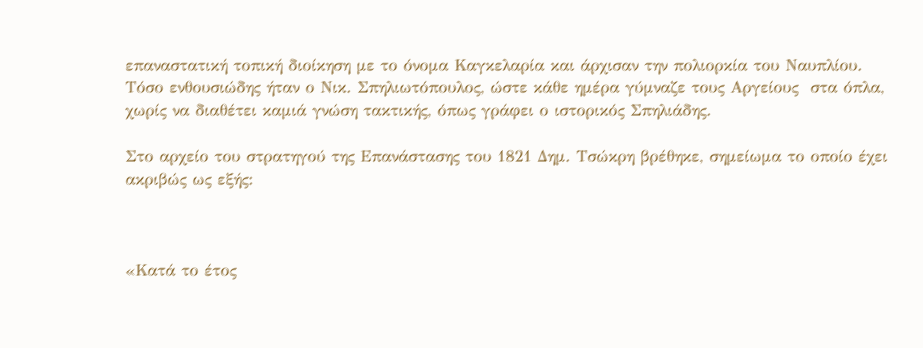επαναστατική τοπική διοίκηση με το όνομα Καγκελαρία και άρχισαν την πολιορκία του Ναυπλίου. Τόσο ενθουσιώδης ήταν ο Νικ. Σπηλιωτόπουλος, ώστε κάθε ημέρα γύμναζε τους Αργείους  στα όπλα, χωρίς να διαθέτει καμιά γνώση τακτικής, όπως γράφει ο ιστορικός Σπηλιάδης.

Στο αρχείο του στρατηγού της Επανάστασης του 1821 Δημ. Τσώκρη βρέθηκε, σημείωμα το οποίο έχει ακριβώς ως εξής:



«Κατά το έτος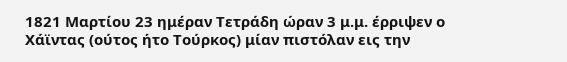1821 Μαρτίου 23 ημέραν Τετράδη ώραν 3 μ.μ. έρριψεν ο Χάϊντας (ούτος ήτο Τούρκος) μίαν πιστόλαν εις την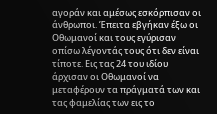αγοράν και αμέσως εσκόρπισαν οι άνθρωποι. Έπειτα εβγήκαν έξω οι Οθωμανοί και τους εγύρισαν οπίσω λέγοντάς τους ότι δεν είναι τίποτε. Εις τας 24 του ιδίου άρχισαν οι Οθωμανοί να μεταφέρουν τα πράγματά των και τας φαμελίας των εις το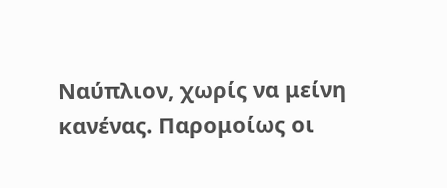Ναύπλιον, χωρίς να μείνη κανένας. Παρομοίως οι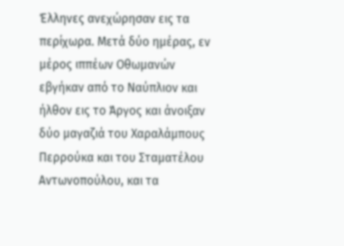Έλληνες ανεχώρησαν εις τα περίχωρα. Μετά δύο ημέρας, εν μέρος ιππέων Οθωμανών εβγήκαν από το Ναύπλιον και ήλθον εις το Άργος και άνοιξαν δύο μαγαζιά του Χαραλάμπους Περρούκα και του Σταματέλου Αντωνοπούλου, και τα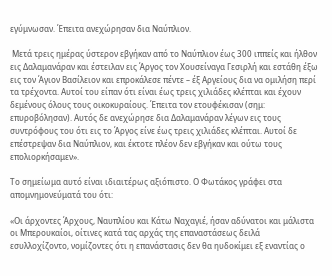εγύμνωσαν. Έπειτα ανεχώρησαν δια Ναύπλιον.

 Μετά τρεις ημέρας ύστερον εβγήκαν από το Ναύπλιον έως 300 ιππείς και ήλθον εις Δαλαμανάραν και έστειλαν εις Άργος τον Χουσείναγα Γεσιρλή και εστάθη έξω εις τον Άγιον Βασίλειον και επροκάλεσε πέντε – έξ Αργείους δια να ομιλήση περί τα τρέχοντα. Αυτοί του είπαν ότι είναι έως τρεις χιλιάδες κλέπται και έχουν δεμένους όλους τους οικοκυραίους. Έπειτα τον ετουφέκισαν (σημ: επυροβόλησαν). Αυτός δε ανεχώρησε δια Δαλαμανάραν λέγων εις τους συντρόφους του ότι εις το Άργος είνε έως τρεις χιλιάδες κλέπται. Αυτοί δε επέστρεψαν δια Ναύπλιον, και έκτοτε πλέον δεν εβγήκαν και ούτω τους επολιορκήσαμεν».

Το σημείωμα αυτό είναι ιδιαιτέρως αξιόπιστο. Ο Φωτάκος γράφει στα απομνημονεύματά του ότι:

«Οι άρχοντες Άρχους, Ναυπλίου και Κάτω Ναχαγιέ, ήσαν αδύνατοι και μάλιστα οι Μπερουκαίοι, οίτινες κατά τας αρχάς της επαναστάσεως δειλά εσυλλοχίζοντο, νομίζοντες ότι η επανάστασις δεν θα ηυδοκίμει εξ εναντίας ο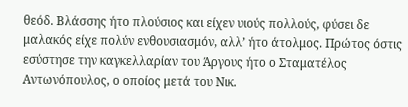θεόδ. Βλάσσης ήτο πλούσιος και είχεν υιούς πολλούς, φύσει δε μαλακός είχε πολύν ενθουσιασμόν, αλλ’ ήτο άτολμος. Πρώτος όστις εσύστησε την καγκελλαρίαν του Άργους ήτο ο Σταματέλος Αντωνόπουλος, ο οποίος μετά του Νικ.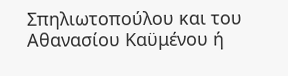Σπηλιωτοπούλου και του Αθανασίου Καϋμένου ή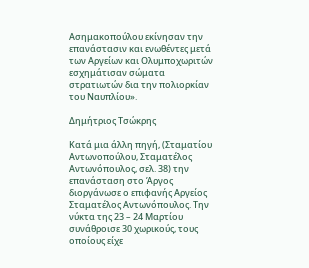Ασημακοπούλου εκίνησαν την επανάστασιν και ενωθέντες μετά των Αργείων και Ολυμποχωριτών εσχημάτισαν σώματα στρατιωτών δια την πολιορκίαν του Ναυπλίου».

Δημήτριος Τσώκρης

Κατά μια άλλη πηγή, (Σταματίου Αντωνοπούλου, Σταματέλος Αντωνόπουλος, σελ. 38) την επανάσταση στο Άργος διοργάνωσε ο επιφανής Αργείος Σταματέλος Αντωνόπουλος. Την νύκτα της 23 – 24 Μαρτίου συνάθροισε 30 χωρικούς, τους οποίους είχε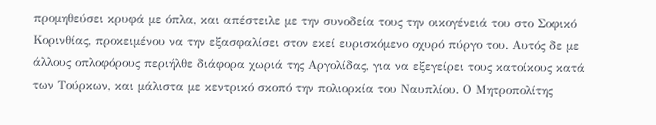προμηθεύσει κρυφά με όπλα, και απέστειλε με την συνοδεία τους την οικογένειά του στο Σοφικό Κορινθίας, προκειμένου να την εξασφαλίσει στον εκεί ευρισκόμενο οχυρό πύργο του. Αυτός δε με άλλους οπλοφόρους περιήλθε διάφορα χωριά της Αργολίδας, για να εξεγείρει τους κατοίκους κατά των Τούρκων, και μάλιστα με κεντρικό σκοπό την πολιορκία του Ναυπλίου. Ο Μητροπολίτης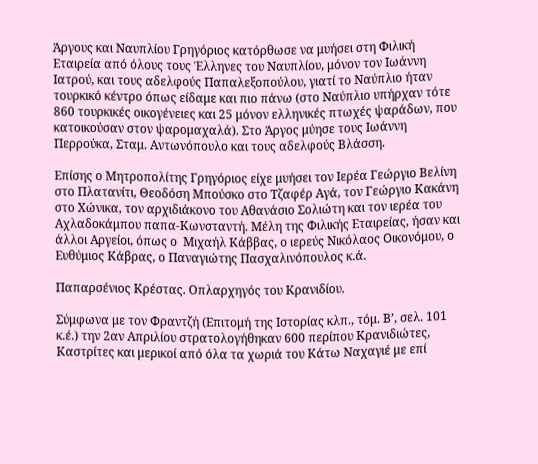Άργους και Ναυπλίου Γρηγόριος κατόρθωσε να μυήσει στη Φιλική Εταιρεία από όλους τους Έλληνες του Ναυπλίου, μόνον τον Ιωάννη Ιατρού, και τους αδελφούς Παπαλεξοπούλου, γιατί το Ναύπλιο ήταν τουρκικό κέντρο όπως είδαμε και πιο πάνω (στο Ναύπλιο υπήρχαν τότε 860 τουρκικές οικογένειες και 25 μόνον ελληνικές πτωχές ψαράδων, που κατοικούσαν στον ψαρομαχαλά). Στο Άργος μύησε τους Ιωάννη Περρούκα, Σταμ. Αντωνόπουλο και τους αδελφούς Βλάσση.

Επίσης ο Μητροπολίτης Γρηγόριος είχε μυήσει τον Ιερέα Γεώργιο Βελίνη στο Πλατανίτι, Θεοδόση Μπούσκο στο Τζαφέρ Αγά, τον Γεώργιο Κακάνη στο Χώνικα, τον αρχιδιάκονο του Αθανάσιο Σολιώτη και τον ιερέα του Αχλαδοκάμπου παπα-Κωνσταντή. Μέλη της Φιλικής Εταιρείας, ήσαν και άλλοι Αργείοι, όπως ο  Μιχαήλ Κάββας, ο ιερεύς Νικόλαος Οικονόμου, ο Ευθύμιος Κάβρας, ο Παναγιώτης Πασχαλινόπουλος κ.ά.

Παπαρσένιος Κρέστας. Οπλαρχηγός του Κρανιδίου.

Σύμφωνα με τον Φραντζή (Επιτομή της Ιστορίας κλπ., τόμ. Β’, σελ. 101 κ.έ.) την 2αν Απριλίου στρατολογήθηκαν 600 περίπου Κρανιδιώτες, Καστρίτες και μερικοί από όλα τα χωριά του Κάτω Ναχαγιέ με επί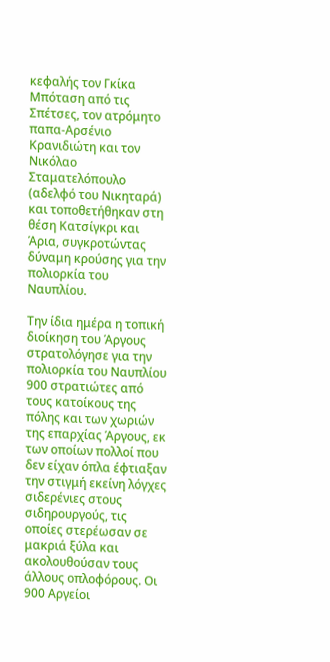κεφαλής τον Γκίκα Μπόταση από τις Σπέτσες, τον ατρόμητο παπα-Αρσένιο Κρανιδιώτη και τον Νικόλαο Σταματελόπουλο (αδελφό του Νικηταρά) και τοποθετήθηκαν στη θέση Κατσίγκρι και Άρια, συγκροτώντας δύναμη κρούσης για την  πολιορκία του Ναυπλίου.

Την ίδια ημέρα η τοπική διοίκηση του Άργους στρατολόγησε για την πολιορκία του Ναυπλίου 900 στρατιώτες από τους κατοίκους της πόλης και των χωριών της επαρχίας Άργους, εκ των οποίων πολλοί που δεν είχαν όπλα έφτιαξαν την στιγμή εκείνη λόγχες σιδερένιες στους  σιδηρουργούς, τις οποίες στερέωσαν σε μακριά ξύλα και ακολουθούσαν τους άλλους οπλοφόρους. Οι 900 Αργείοι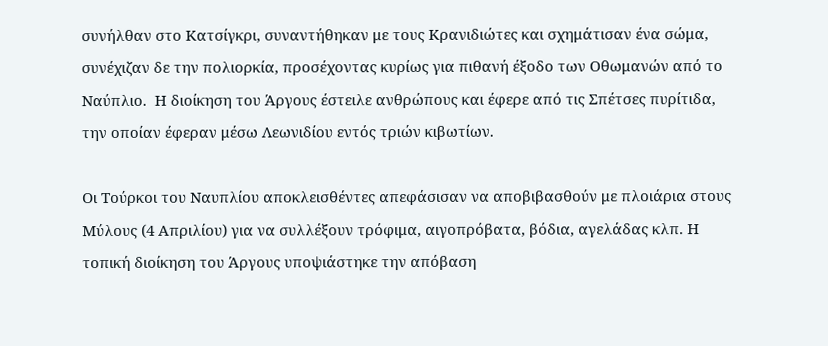συνήλθαν στο Κατσίγκρι, συναντήθηκαν με τους Κρανιδιώτες και σχημάτισαν ένα σώμα, συνέχιζαν δε την πολιορκία, προσέχοντας κυρίως για πιθανή έξοδο των Οθωμανών από το Ναύπλιο.  Η διοίκηση του Άργους έστειλε ανθρώπους και έφερε από τις Σπέτσες πυρίτιδα, την οποίαν έφεραν μέσω Λεωνιδίου εντός τριών κιβωτίων.

Οι Τούρκοι του Ναυπλίου αποκλεισθέντες απεφάσισαν να αποβιβασθούν με πλοιάρια στους Μύλους (4 Απριλίου) για να συλλέξουν τρόφιμα, αιγοπρόβατα, βόδια, αγελάδας κλπ. Η τοπική διοίκηση του Άργους υποψιάστηκε την απόβαση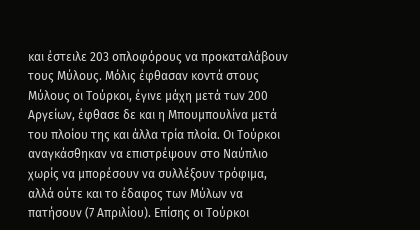και έστειλε 203 οπλοφόρους να προκαταλάβουν τους Μύλους. Μόλις έφθασαν κοντά στους Μύλους οι Τούρκοι, έγινε μάχη μετά των 200 Αργείων, έφθασε δε και η Μπουμπουλίνα μετά του πλοίου της και άλλα τρία πλοία. Οι Τούρκοι αναγκάσθηκαν να επιστρέψουν στο Ναύπλιο χωρίς να μπορέσουν να συλλέξουν τρόφιμα, αλλά ούτε και το έδαφος των Μύλων να πατήσουν (7 Απριλίου). Επίσης οι Τούρκοι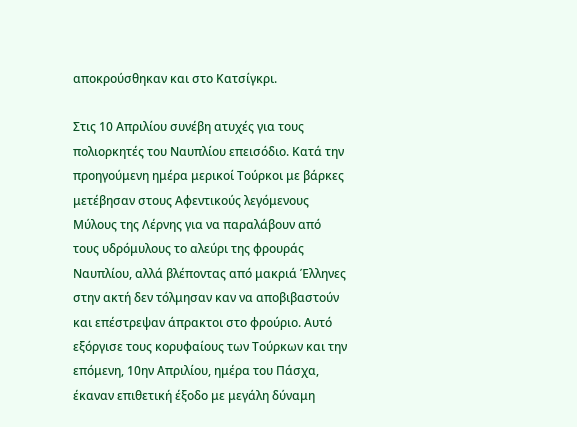αποκρούσθηκαν και στο Κατσίγκρι.

Στις 10 Απριλίου συνέβη ατυχές για τους πολιορκητές του Ναυπλίου επεισόδιο. Κατά την προηγούμενη ημέρα μερικοί Τούρκοι με βάρκες μετέβησαν στους Αφεντικούς λεγόμενους Μύλους της Λέρνης για να παραλάβουν από τους υδρόμυλους το αλεύρι της φρουράς Ναυπλίου, αλλά βλέποντας από μακριά Έλληνες στην ακτή δεν τόλμησαν καν να αποβιβαστούν και επέστρεψαν άπρακτοι στο φρούριο. Αυτό εξόργισε τους κορυφαίους των Τούρκων και την επόμενη, 10ην Απριλίου, ημέρα του Πάσχα, έκαναν επιθετική έξοδο με μεγάλη δύναμη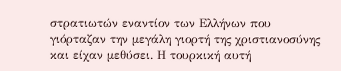στρατιωτών εναντίον των Ελλήνων που γιόρταζαν την μεγάλη γιορτή της χριστιανοσύνης και είχαν μεθύσει. Η τουρκική αυτή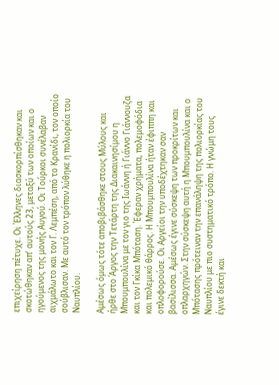επιχείρηση πέτυχε. Οι Έλληνες διασκορπίσθηκαν και σκοτώθηκαν απ’ αυτούς 23, μεταξύ των οποίων και ο ηγούμενος της μονής Αυγού. Οι Τούρκοι συνέλαβαν αιχμάλωτο και τον Γ. Λεμπέση, από το Κρανίδι, τον οποίο σούβλισαν. Με αυτό τον τρόπον λύθηκε η πολιορκία του Ναυπλίου.

Αμέσως όμως τότε αποβιβάσθηκε στους Μύλους και ήρθε στο Άργος την Τετάρτη της Διακαινησίμου η Μπουμπουλίνα με τον γιο της Ιωάννη ή Γιάννο Γιάννουζα και τον Γκίκα Μπόταση. Έφεραν χρήματα, πολεμοφόδια και πολεμικό θάρρος. Η Μπουμπουλίνα ήταν έφιππη και οπλοφορούσε. Οι Αργείοι την υποδέχτηκαν σαν βασίλισσα. Αμέσως έγινε σύσκεψη των προκρίτων και οπλαρχηγών. Στην σύσκεψη αυτή η Μπουμπουλίνα και ο Μπότασης πρότειναν την επανάληψη της πολιορκίας του Ναυπλίου με πιο συστηματικό τρόπο. Η γνώμη τους έγινε δεκτή και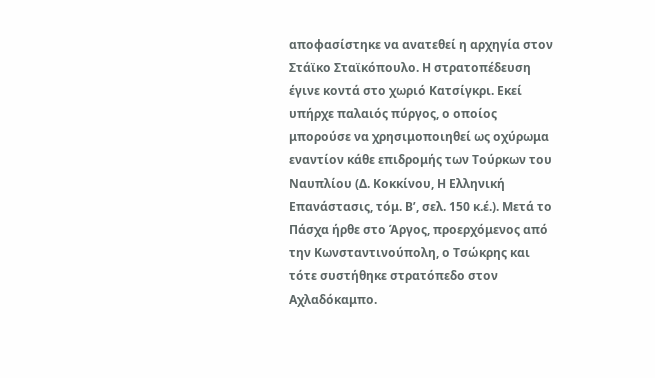αποφασίστηκε να ανατεθεί η αρχηγία στον Στάϊκο Σταϊκόπουλο. Η στρατοπέδευση έγινε κοντά στο χωριό Κατσίγκρι. Εκεί υπήρχε παλαιός πύργος, ο οποίος μπορούσε να χρησιμοποιηθεί ως οχύρωμα εναντίον κάθε επιδρομής των Τούρκων του Ναυπλίου (Δ. Κοκκίνου, Η Ελληνική Επανάστασις, τόμ. Β’, σελ. 150 κ.έ.). Μετά το Πάσχα ήρθε στο Άργος, προερχόμενος από την Κωνσταντινούπολη, ο Τσώκρης και τότε συστήθηκε στρατόπεδο στον Αχλαδόκαμπο.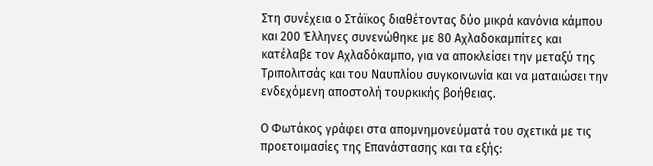Στη συνέχεια ο Στάϊκος διαθέτοντας δύο μικρά κανόνια κάμπου και 200 Έλληνες συνενώθηκε με 80 Αχλαδοκαμπίτες και κατέλαβε τον Αχλαδόκαμπο, για να αποκλείσει την μεταξύ της Τριπολιτσάς και του Ναυπλίου συγκοινωνία και να ματαιώσει την ενδεχόμενη αποστολή τουρκικής βοήθειας.

Ο Φωτάκος γράφει στα απομνημονεύματά του σχετικά με τις προετοιμασίες της Επανάστασης και τα εξής: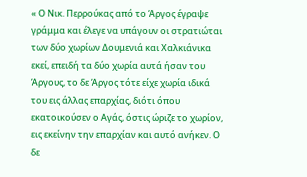« Ο Νικ. Περρούκας από το Άργος έγραψε γράμμα και έλεγε να υπάγουν οι στρατιώται των δύο χωρίων Δουμενιά και Χαλκιάνικα εκεί, επειδή τα δύο χωρία αυτά ήσαν του Άργους, το δε Άργος τότε είχε χωρία ιδικά του εις άλλας επαρχίας, διότι όπου εκατοικούσεν ο Αγάς, όστις ώριζε το χωρίον, εις εκείνην την επαρχίαν και αυτό ανήκεν. Ο δε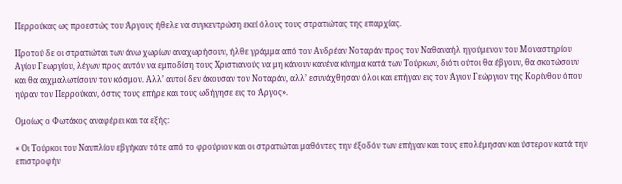Περρούκας ως προεστώς του Άργους ήθελε να συγκεντρώση εκεί όλους τους στρατιώτας της επαρχίας.

Προτού δε οι στρατιώται των άνω χωρίων αναχωρήσουν, ήλθε γράμμα από τον Ανδρέαν Νοταράν προς τον Ναθαναήλ ηγούμενον του Μοναστηρίου Αγίου Γεωργίου, λέγων προς αυτόν να εμποδίση τους Χριστιανούς να μη κάνουν κανένα κίνημα κατά των Τούρκων, διότι ούτοι θα έβγουν, θα σκοτώσουν και θα αιχμαλωτίσουν τον κόσμον. Αλλ’ αυτοί δεν άκουσαν τον Νοταράν, αλλ’ εσυνάχθησαν όλοι και επήγαν εις τον Άγιον Γεώργιον της Κορίνθου όπου ηύραν τον Περρούκαν, όστις τους επήρε και τους ωδήγησε εις το Άργος».

Ομοίως ο Φωτάκος αναφέρει και τα εξής:

« Οι Τούρκοι του Ναυπλίου εβγήκαν τότε από το φρούριον και οι στρατιώται μαθόντες την έξοδόν των επήγαν και τους επολέμησαν και ύστερον κατά την επιστροφήν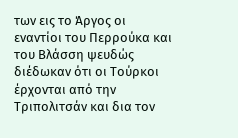των εις το Άργος οι εναντίοι του Περρούκα και του Βλάσση ψευδώς διέδωκαν ότι οι Τούρκοι έρχονται από την Τριπολιτσάν και δια τον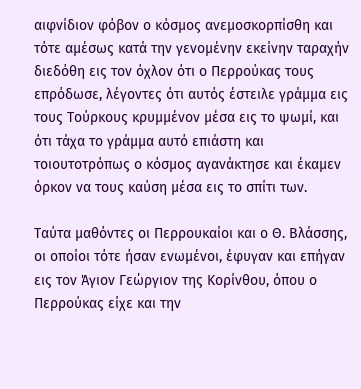αιφνίδιον φόβον ο κόσμος ανεμοσκορπίσθη και τότε αμέσως κατά την γενομένην εκείνην ταραχήν διεδόθη εις τον όχλον ότι ο Περρούκας τους επρόδωσε, λέγοντες ότι αυτός έστειλε γράμμα εις τους Τούρκους κρυμμένον μέσα εις το ψωμί, και ότι τάχα το γράμμα αυτό επιάστη και τοιουτοτρόπως ο κόσμος αγανάκτησε και έκαμεν όρκον να τους καύση μέσα εις το σπίτι των.

Ταύτα μαθόντες οι Περρουκαίοι και ο Θ. Βλάσσης, οι οποίοι τότε ήσαν ενωμένοι, έφυγαν και επήγαν εις τον Άγιον Γεώργιον της Κορίνθου, όπου ο Περρούκας είχε και την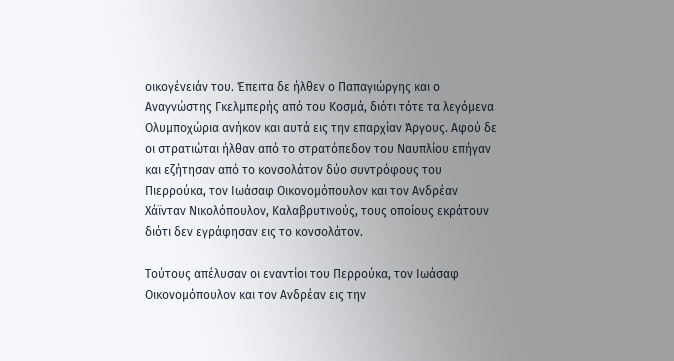οικογένειάν του. Έπειτα δε ήλθεν ο Παπαγιώργης και ο Αναγνώστης Γκελμπερής από του Κοσμά, διότι τότε τα λεγόμενα Ολυμποχώρια ανήκον και αυτά εις την επαρχίαν Άργους. Αφού δε οι στρατιώται ήλθαν από το στρατόπεδον του Ναυπλίου επήγαν και εζήτησαν από το κονσολάτον δύο συντρόφους του Πιερρούκα, τον Ιωάσαφ Οικονομόπουλον και τον Ανδρέαν Χάϊνταν Νικολόπουλον, Καλαβρυτινούς, τους οποίους εκράτουν διότι δεν εγράφησαν εις το κονσολάτον.

Τούτους απέλυσαν οι εναντίοι του Περρούκα, τον Ιωάσαφ Οικονομόπουλον και τον Ανδρέαν εις την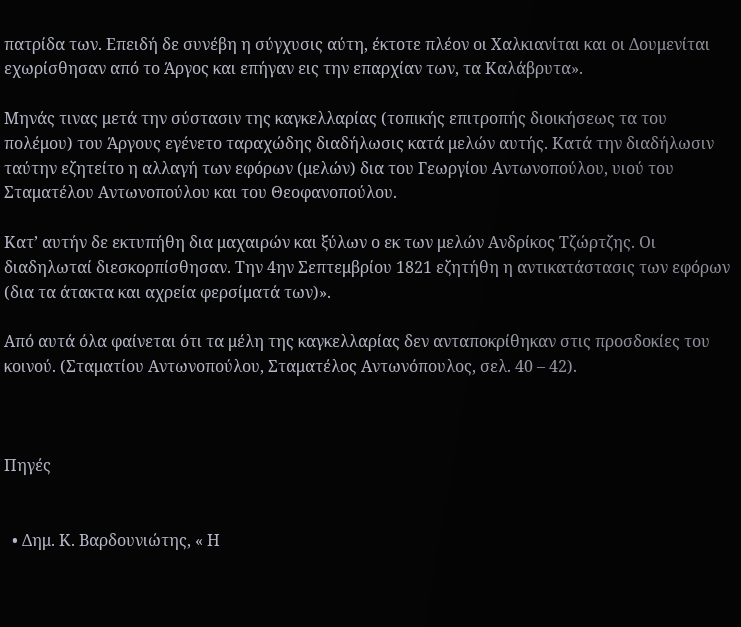πατρίδα των. Επειδή δε συνέβη η σύγχυσις αύτη, έκτοτε πλέον οι Χαλκιανίται και οι Δουμενίται εχωρίσθησαν από το Άργος και επήγαν εις την επαρχίαν των, τα Καλάβρυτα».

Μηνάς τινας μετά την σύστασιν της καγκελλαρίας (τοπικής επιτροπής διοικήσεως τα του πολέμου) του Άργους εγένετο ταραχώδης διαδήλωσις κατά μελών αυτής. Κατά την διαδήλωσιν ταύτην εζητείτο η αλλαγή των εφόρων (μελών) δια του Γεωργίου Αντωνοπούλου, υιού του Σταματέλου Αντωνοπούλου και του Θεοφανοπούλου.

Κατ’ αυτήν δε εκτυπήθη δια μαχαιρών και ξύλων ο εκ των μελών Ανδρίκος Τζώρτζης. Οι διαδηλωταί διεσκορπίσθησαν. Την 4ην Σεπτεμβρίου 1821 εζητήθη η αντικατάστασις των εφόρων (δια τα άτακτα και αχρεία φερσίματά των)».

Από αυτά όλα φαίνεται ότι τα μέλη της καγκελλαρίας δεν ανταποκρίθηκαν στις προσδοκίες του κοινού. (Σταματίου Αντωνοπούλου, Σταματέλος Αντωνόπουλος, σελ. 40 – 42).



Πηγές


  • Δημ. Κ. Βαρδουνιώτης, « Η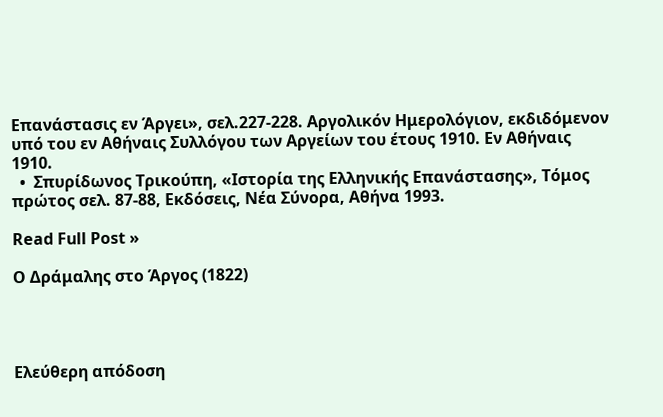Επανάστασις εν Άργει», σελ.227-228. Αργολικόν Ημερολόγιον, εκδιδόμενον υπό του εν Αθήναις Συλλόγου των Αργείων του έτους 1910. Εν Αθήναις 1910.
  •  Σπυρίδωνος Τρικούπη, «Ιστορία της Ελληνικής Επανάστασης», Τόμος πρώτος σελ. 87-88, Εκδόσεις, Νέα Σύνορα, Αθήνα 1993.

Read Full Post »

Ο Δράμαλης στο Άργος (1822)




Ελεύθερη απόδοση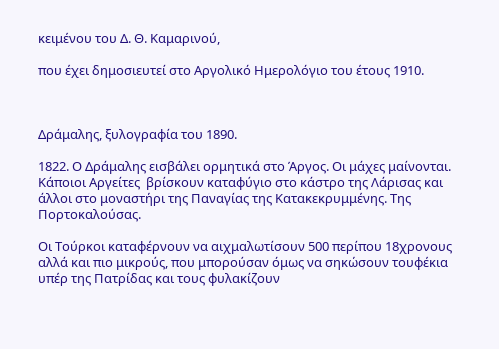κειμένου του Δ. Θ. Καμαρινού,

που έχει δημοσιευτεί στο Αργολικό Ημερολόγιο του έτους 1910.



Δράμαλης, ξυλογραφία του 1890.

1822. Ο Δράμαλης εισβάλει ορμητικά στο Άργος. Οι μάχες μαίνονται. Κάποιοι Αργείτες  βρίσκουν καταφύγιο στο κάστρο της Λάρισας και άλλοι στο μοναστήρι της Παναγίας της Κατακεκρυμμένης. Της Πορτοκαλούσας.

Οι Τούρκοι καταφέρνουν να αιχμαλωτίσουν 500 περίπου 18χρονους αλλά και πιο μικρούς, που μπορούσαν όμως να σηκώσουν τουφέκια υπέρ της Πατρίδας και τους φυλακίζουν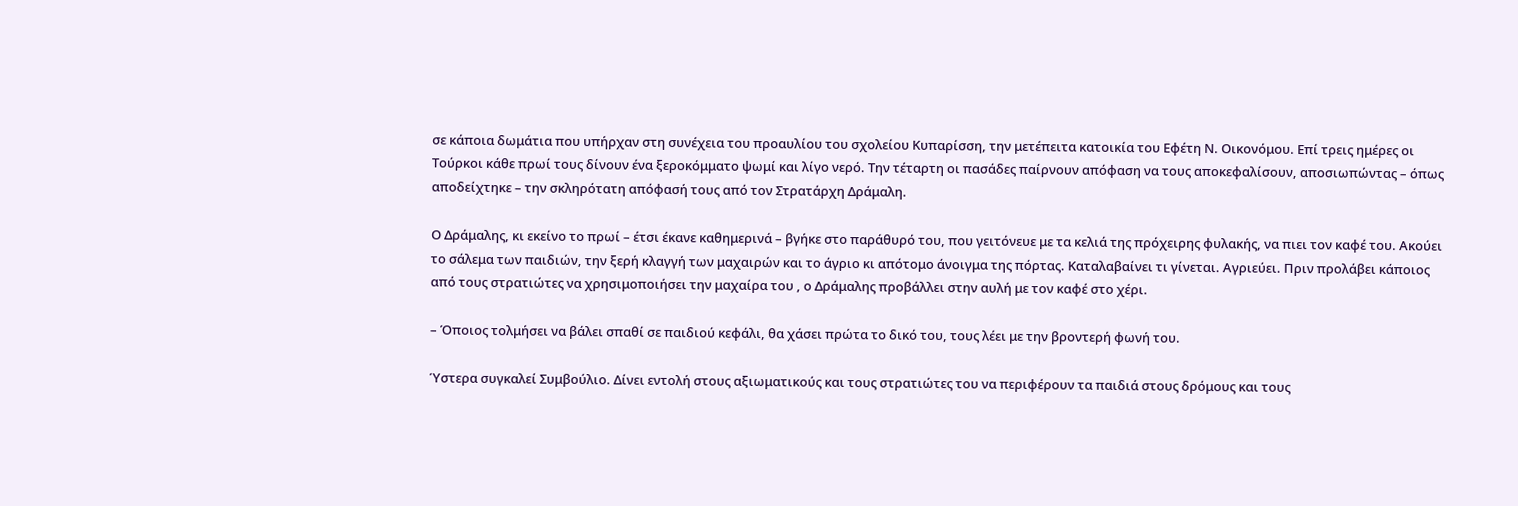σε κάποια δωμάτια που υπήρχαν στη συνέχεια του προαυλίου του σχολείου Κυπαρίσση, την μετέπειτα κατοικία του Εφέτη Ν. Οικονόμου. Επί τρεις ημέρες οι Τούρκοι κάθε πρωί τους δίνουν ένα ξεροκόμματο ψωμί και λίγο νερό. Την τέταρτη οι πασάδες παίρνουν απόφαση να τους αποκεφαλίσουν, αποσιωπώντας – όπως αποδείχτηκε – την σκληρότατη απόφασή τους από τον Στρατάρχη Δράμαλη.

Ο Δράμαλης, κι εκείνο το πρωί – έτσι έκανε καθημερινά – βγήκε στο παράθυρό του, που γειτόνευε με τα κελιά της πρόχειρης φυλακής, να πιει τον καφέ του. Ακούει το σάλεμα των παιδιών, την ξερή κλαγγή των μαχαιρών και το άγριο κι απότομο άνοιγμα της πόρτας. Καταλαβαίνει τι γίνεται. Αγριεύει. Πριν προλάβει κάποιος από τους στρατιώτες να χρησιμοποιήσει την μαχαίρα του , ο Δράμαλης προβάλλει στην αυλή με τον καφέ στο χέρι.

– Όποιος τολμήσει να βάλει σπαθί σε παιδιού κεφάλι, θα χάσει πρώτα το δικό του, τους λέει με την βροντερή φωνή του.

Ύστερα συγκαλεί Συμβούλιο. Δίνει εντολή στους αξιωματικούς και τους στρατιώτες του να περιφέρουν τα παιδιά στους δρόμους και τους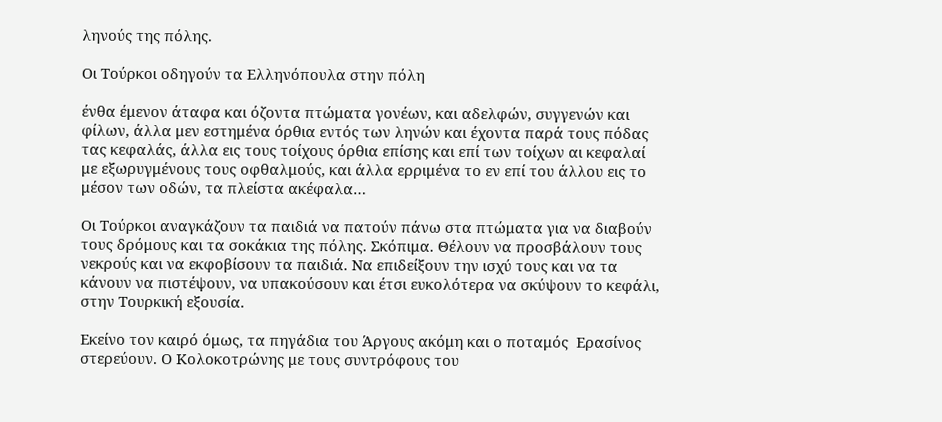ληνούς της πόλης.

Οι Τούρκοι οδηγούν τα Ελληνόπουλα στην πόλη

ένθα έμενον άταφα και όζοντα πτώματα γονέων, και αδελφών, συγγενών και φίλων, άλλα μεν εστημένα όρθια εντός των ληνών και έχοντα παρά τους πόδας τας κεφαλάς, άλλα εις τους τοίχους όρθια επίσης και επί των τοίχων αι κεφαλαί με εξωρυγμένους τους οφθαλμούς, και άλλα ερριμένα το εν επί του άλλου εις το μέσον των οδών, τα πλείστα ακέφαλα…

Οι Τούρκοι αναγκάζουν τα παιδιά να πατούν πάνω στα πτώματα για να διαβούν τους δρόμους και τα σοκάκια της πόλης. Σκόπιμα. Θέλουν να προσβάλουν τους νεκρούς και να εκφοβίσουν τα παιδιά. Να επιδείξουν την ισχύ τους και να τα κάνουν να πιστέψουν, να υπακούσουν και έτσι ευκολότερα να σκύψουν το κεφάλι, στην Τουρκική εξουσία.

Εκείνο τον καιρό όμως, τα πηγάδια του Άργους ακόμη και ο ποταμός  Ερασίνος στερεύουν. Ο Κολοκοτρώνης με τους συντρόφους του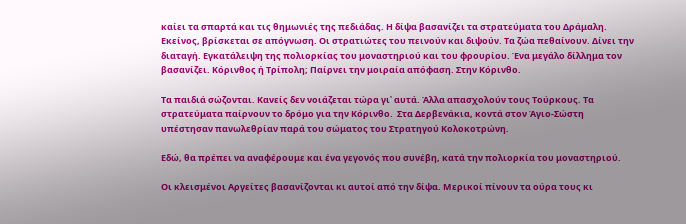καίει τα σπαρτά και τις θημωνιές της πεδιάδας. Η δίψα βασανίζει τα στρατεύματα του Δράμαλη. Εκείνος, βρίσκεται σε απόγνωση. Οι στρατιώτες του πεινούν και διψούν. Τα ζώα πεθαίνουν. Δίνει την  διαταγή. Εγκατάλειψη της πολιορκίας του μοναστηριού και του φρουρίου. Ένα μεγάλο δίλλημα τον βασανίζει. Κόρινθος ή Τρίπολη; Παίρνει την μοιραία απόφαση. Στην Κόρινθο.

Τα παιδιά σώζονται. Κανείς δεν νοιάζεται τώρα γι᾽ αυτά. Άλλα απασχολούν τους Τούρκους. Τα στρατεύματα παίρνουν το δρόμο για την Κόρινθο.  Στα Δερβενάκια, κοντά στον Άγιο-Σώστη υπέστησαν πανωλεθρίαν παρά του σώματος του Στρατηγού Κολοκοτρώνη.

Εδώ, θα πρέπει να αναφέρουμε και ένα γεγονός που συνέβη, κατά την πολιορκία του μοναστηριού.

Οι κλεισμένοι Αργείτες βασανίζονται κι αυτοί από την δίψα. Μερικοί πίνουν τα ούρα τους κι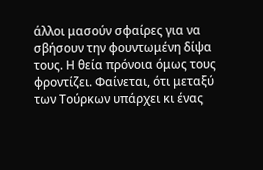άλλοι μασούν σφαίρες για να σβήσουν την φουντωμένη δίψα τους. Η θεία πρόνοια όμως τους φροντίζει. Φαίνεται, ότι μεταξύ των Τούρκων υπάρχει κι ένας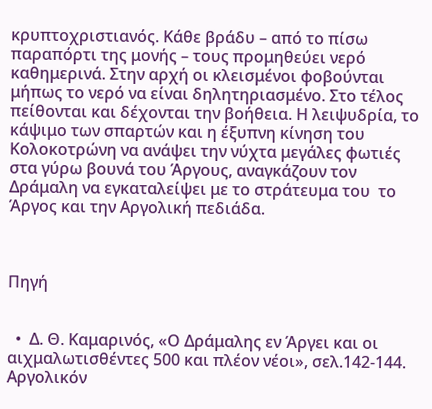κρυπτοχριστιανός. Κάθε βράδυ – από το πίσω παραπόρτι της μονής – τους προμηθεύει νερό καθημερινά. Στην αρχή οι κλεισμένοι φοβούνται μήπως το νερό να είναι δηλητηριασμένο. Στο τέλος πείθονται και δέχονται την βοήθεια. Η λειψυδρία, το κάψιμο των σπαρτών και η έξυπνη κίνηση του Κολοκοτρώνη να ανάψει την νύχτα μεγάλες φωτιές στα γύρω βουνά του Άργους, αναγκάζουν τον Δράμαλη να εγκαταλείψει με το στράτευμα του  το Άργος και την Αργολική πεδιάδα.



Πηγή


  •  Δ. Θ. Καμαρινός, «Ο Δράμαλης εν Άργει και οι αιχμαλωτισθέντες 500 και πλέον νέοι», σελ.142-144. Αργολικόν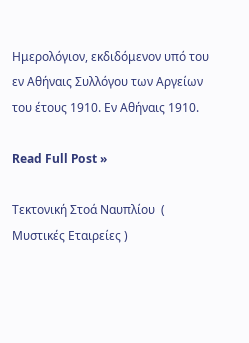Ημερολόγιον, εκδιδόμενον υπό του εν Αθήναις Συλλόγου των Αργείων του έτους 1910. Εν Αθήναις 1910.

Read Full Post »

Τεκτονική Στοά Ναυπλίου  ( Μυστικές Εταιρείες )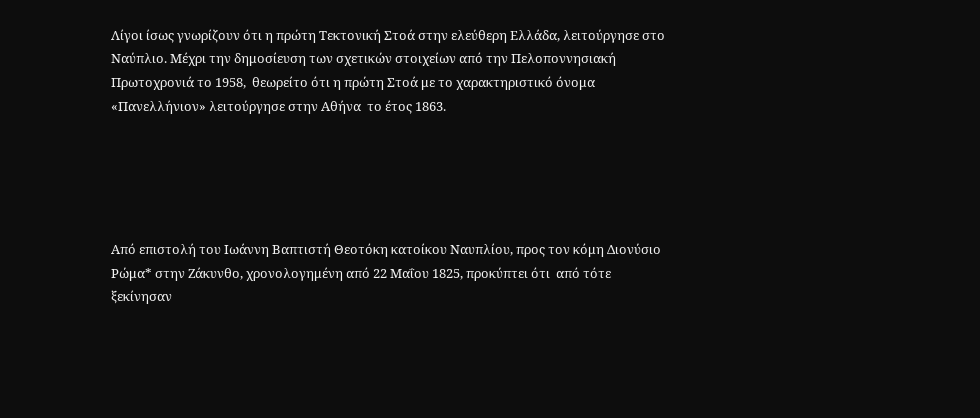Λίγοι ίσως γνωρίζουν ότι η πρώτη Τεκτονική Στοά στην ελεύθερη Ελλάδα, λειτούργησε στο Ναύπλιο. Μέχρι την δημοσίευση των σχετικών στοιχείων από την Πελοποννησιακή Πρωτοχρονιά το 1958,  θεωρείτο ότι η πρώτη Στοά με το χαρακτηριστικό όνομα  «Πανελλήνιον» λειτούργησε στην Αθήνα  το έτος 1863.





Από επιστολή του Ιωάννη Βαπτιστή Θεοτόκη κατοίκου Ναυπλίου, προς τον κόμη Διονύσιο Ρώμα* στην Ζάκυνθο, χρονολογημένη από 22 Μαΐου 1825, προκύπτει ότι  από τότε ξεκίνησαν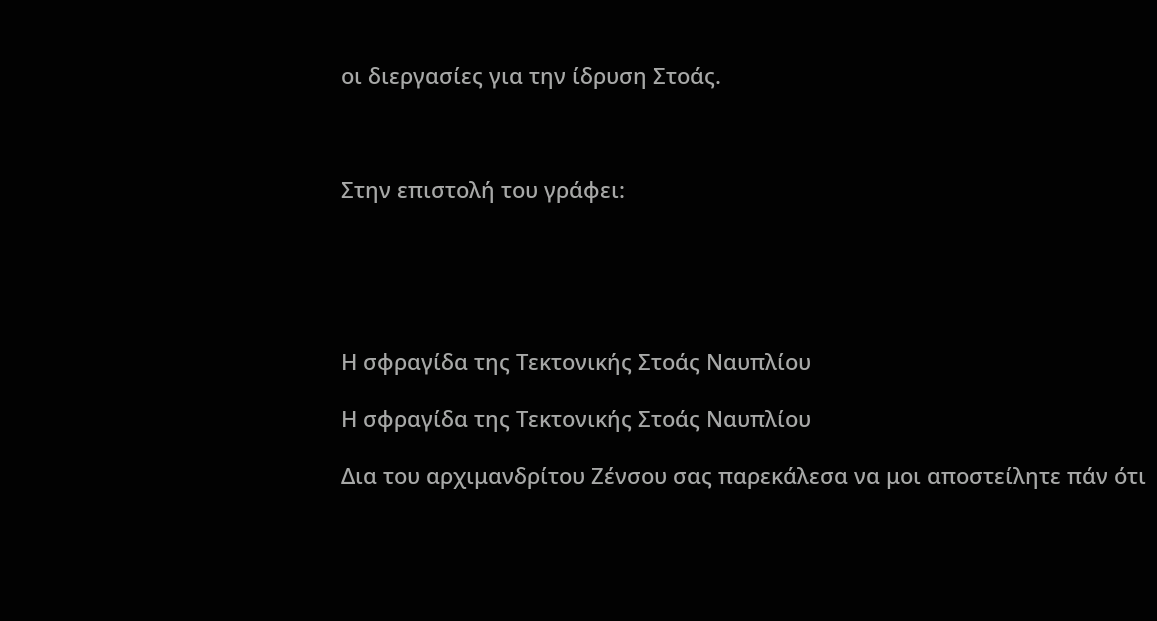οι διεργασίες για την ίδρυση Στοάς.



Στην επιστολή του γράφει:





Η σφραγίδα της Τεκτονικής Στοάς Ναυπλίου

Η σφραγίδα της Τεκτονικής Στοάς Ναυπλίου

Δια του αρχιμανδρίτου Ζένσου σας παρεκάλεσα να μοι αποστείλητε πάν ότι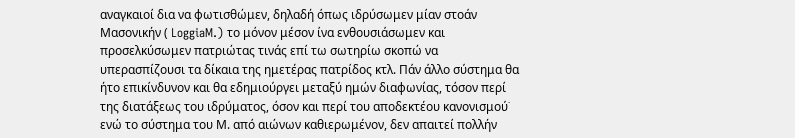αναγκαιοί δια να φωτισθώμεν, δηλαδή όπως ιδρύσωμεν μίαν στοάν Μασονικήν ( LoggiaM.) το μόνον μέσον ίνα ενθουσιάσωμεν και προσελκύσωμεν πατριώτας τινάς επί τω σωτηρίω σκοπώ να υπερασπίζουσι τα δίκαια της ημετέρας πατρίδος κτλ. Πάν άλλο σύστημα θα ήτο επικίνδυνον και θα εδημιούργει μεταξύ ημών διαφωνίας, τόσον περί της διατάξεως του ιδρύματος, όσον και περί του αποδεκτέου κανονισμού˙ ενώ το σύστημα του Μ. από αιώνων καθιερωμένον, δεν απαιτεί πολλήν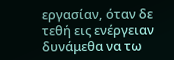εργασίαν, όταν δε τεθή εις ενέργειαν δυνάμεθα να τω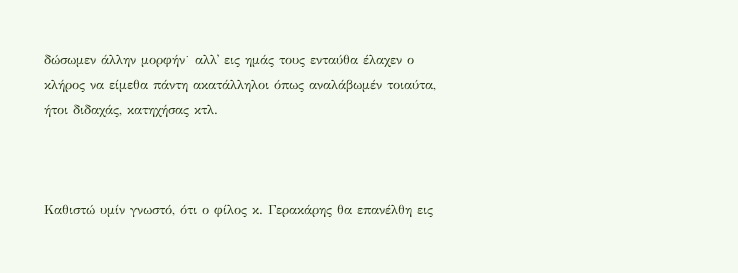δώσωμεν άλλην μορφήν˙ αλλ᾽ εις ημάς τους ενταύθα έλαχεν ο κλήρος να είμεθα πάντη ακατάλληλοι όπως αναλάβωμέν τοιαύτα, ήτοι διδαχάς, κατηχήσας κτλ.



Καθιστώ υμίν γνωστό, ότι ο φίλος κ. Γερακάρης θα επανέλθη εις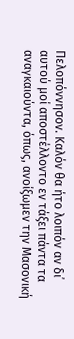Πελοπόννησον. Καλόν θα ήτο λοιπόν αν δι᾽ αυτού μοί αποστέλλοντο εν τάξει πάντα τα αναγκαιούντα, όπως, ανοίξωμεν την Μασονική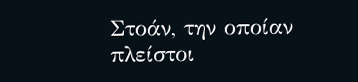Στοάν, την οποίαν πλείστοι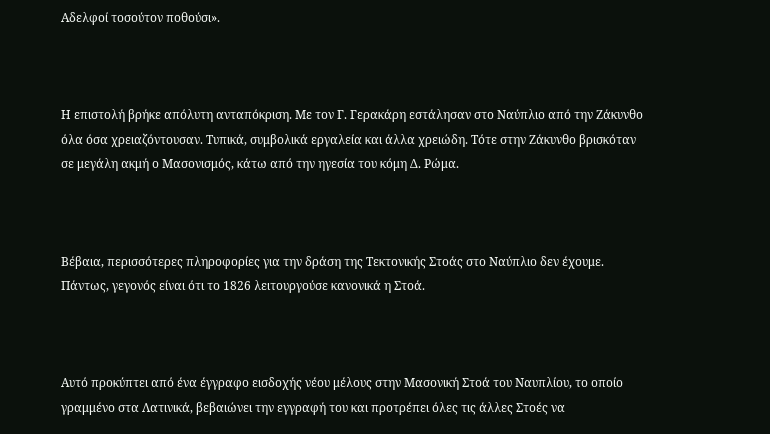Αδελφοί τοσούτον ποθούσι».



Η επιστολή βρήκε απόλυτη ανταπόκριση. Με τον Γ. Γερακάρη εστάλησαν στο Ναύπλιο από την Ζάκυνθο όλα όσα χρειαζόντουσαν. Τυπικά, συμβολικά εργαλεία και άλλα χρειώδη. Τότε στην Ζάκυνθο βρισκόταν σε μεγάλη ακμή ο Μασονισμός, κάτω από την ηγεσία του κόμη Δ. Ρώμα.



Βέβαια, περισσότερες πληροφορίες για την δράση της Τεκτονικής Στοάς στο Ναύπλιο δεν έχουμε. Πάντως, γεγονός είναι ότι το 1826 λειτουργούσε κανονικά η Στοά.



Αυτό προκύπτει από ένα έγγραφο εισδοχής νέου μέλους στην Μασονική Στοά του Ναυπλίου, το οποίο γραμμένο στα Λατινικά, βεβαιώνει την εγγραφή του και προτρέπει όλες τις άλλες Στοές να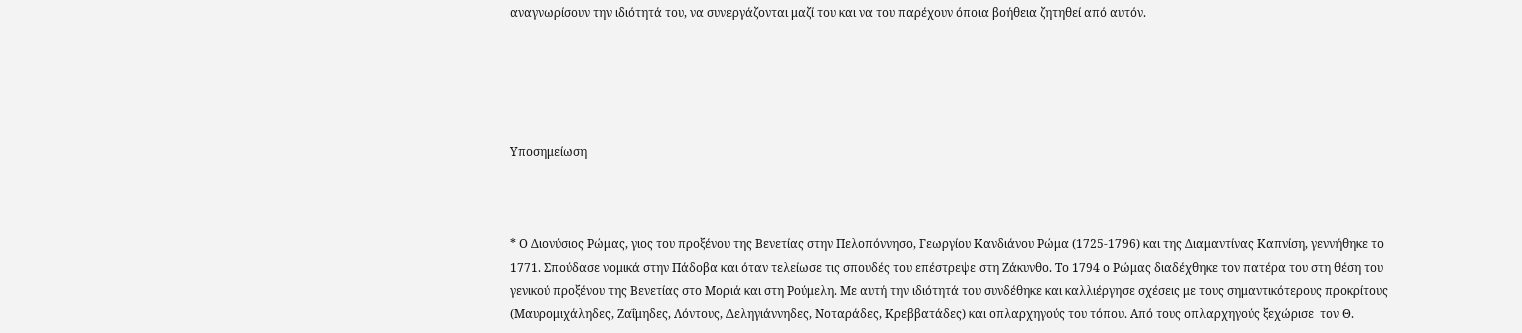αναγνωρίσουν την ιδιότητά του, να συνεργάζονται μαζί του και να του παρέχουν όποια βοήθεια ζητηθεί από αυτόν.





Υποσημείωση



* Ο Διονύσιος Ρώμας, γιος του προξένου της Βενετίας στην Πελοπόννησο, Γεωργίου Κανδιάνου Ρώμα (1725-1796) και της Διαμαντίνας Καπνίση, γεννήθηκε το 1771. Σπούδασε νομικά στην Πάδοβα και όταν τελείωσε τις σπουδές του επέστρεψε στη Ζάκυνθο. Το 1794 ο Ρώμας διαδέχθηκε τον πατέρα του στη θέση του γενικού προξένου της Βενετίας στο Μοριά και στη Ρούμελη. Με αυτή την ιδιότητά του συνδέθηκε και καλλιέργησε σχέσεις με τους σημαντικότερους προκρίτους (Μαυρομιχάληδες, Ζαΐμηδες, Λόντους, Δεληγιάννηδες, Νοταράδες, Κρεββατάδες) και οπλαρχηγούς του τόπου. Από τους οπλαρχηγούς ξεχώρισε  τον Θ.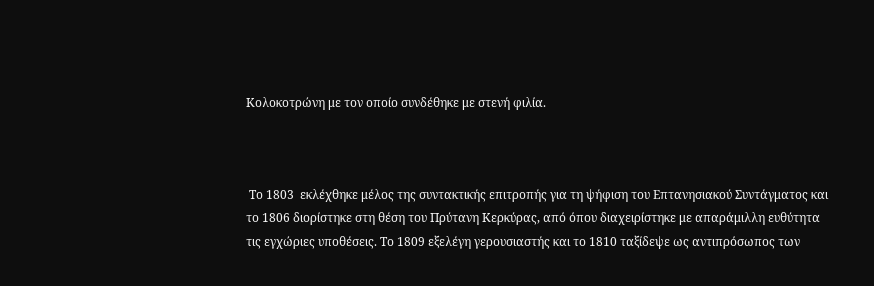Κολοκοτρώνη με τον οποίο συνδέθηκε με στενή φιλία.



 Το 1803  εκλέχθηκε μέλος της συντακτικής επιτροπής για τη ψήφιση του Επτανησιακού Συντάγματος και το 1806 διορίστηκε στη θέση του Πρύτανη Κερκύρας, από όπου διαχειρίστηκε με απαράμιλλη ευθύτητα τις εγχώριες υποθέσεις. Το 1809 εξελέγη γερουσιαστής και το 1810 ταξίδεψε ως αντιπρόσωπος των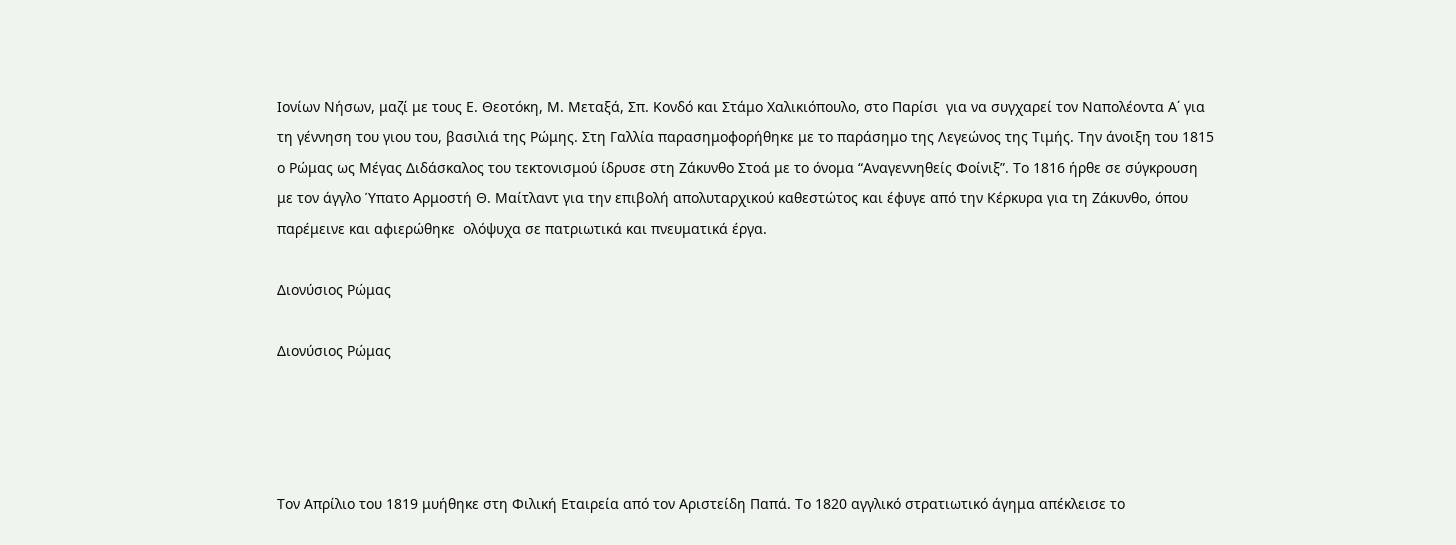Ιονίων Νήσων, μαζί με τους Ε. Θεοτόκη, Μ. Μεταξά, Σπ. Κονδό και Στάμο Χαλικιόπουλο, στο Παρίσι  για να συγχαρεί τον Ναπολέοντα Α΄ για τη γέννηση του γιου του, βασιλιά της Ρώμης. Στη Γαλλία παρασημοφορήθηκε με το παράσημο της Λεγεώνος της Τιμής. Την άνοιξη του 1815 ο Ρώμας ως Μέγας Διδάσκαλος του τεκτονισμού ίδρυσε στη Ζάκυνθο Στοά με το όνομα “Αναγεννηθείς Φοίνιξ”. Το 1816 ήρθε σε σύγκρουση με τον άγγλο Ύπατο Αρμοστή Θ. Μαίτλαντ για την επιβολή απολυταρχικού καθεστώτος και έφυγε από την Κέρκυρα για τη Ζάκυνθο, όπου παρέμεινε και αφιερώθηκε  ολόψυχα σε πατριωτικά και πνευματικά έργα.

Διονύσιος Ρώμας

Διονύσιος Ρώμας




Τον Απρίλιο του 1819 μυήθηκε στη Φιλική Εταιρεία από τον Αριστείδη Παπά. Το 1820 αγγλικό στρατιωτικό άγημα απέκλεισε το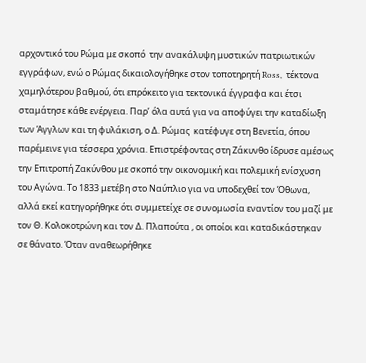αρχοντικό του Ρώμα με σκοπό  την ανακάλυψη μυστικών πατριωτικών εγγράφων, ενώ ο Ρώμας δικαιολογήθηκε στον τοποτηρητή Ross,  τέκτονα χαμηλότερου βαθμού, ότι επρόκειτο για τεκτονικά έγγραφα και έτσι σταμάτησε κάθε ενέργεια. Παρ’ όλα αυτά για να αποφύγει την καταδίωξη των Άγγλων και τη φυλάκιση, ο Δ. Ρώμας  κατέφυγε στη Βενετία, όπου παρέμεινε για τέσσερα χρόνια. Επιστρέφοντας στη Ζάκυνθο ίδρυσε αμέσως την Επιτροπή Ζακύνθου με σκοπό την οικονομική και πολεμική ενίσχυση του Αγώνα. Το 1833 μετέβη στο Ναύπλιο για να υποδεχθεί τον Όθωνα, αλλά εκεί κατηγορήθηκε ότι συμμετείχε σε συνομωσία εναντίον του μαζί με τον Θ. Κολοκοτρώνη και τον Δ. Πλαπούτα , οι οποίοι και καταδικάστηκαν σε θάνατο. Όταν αναθεωρήθηκε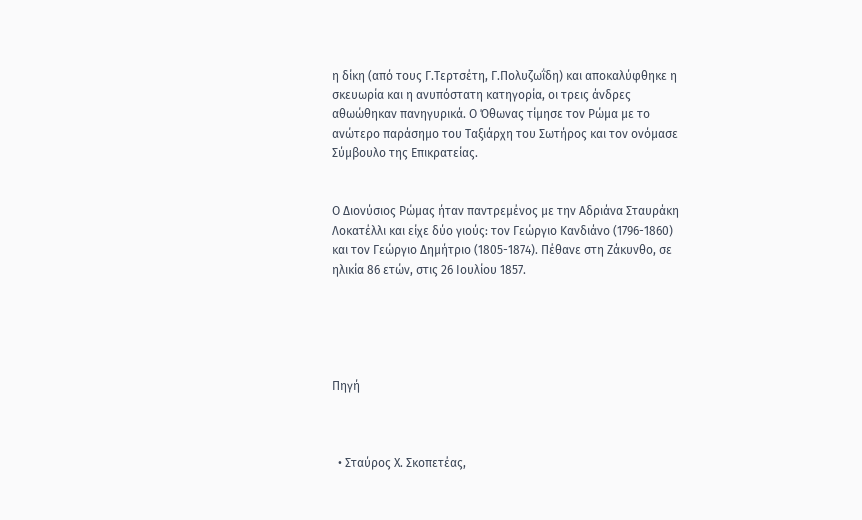η δίκη (από τους Γ.Τερτσέτη, Γ.Πολυζωΐδη) και αποκαλύφθηκε η σκευωρία και η ανυπόστατη κατηγορία, οι τρεις άνδρες αθωώθηκαν πανηγυρικά. Ο Όθωνας τίμησε τον Ρώμα με το ανώτερο παράσημο του Ταξιάρχη του Σωτήρος και τον ονόμασε Σύμβουλο της Επικρατείας.


Ο Διονύσιος Ρώμας ήταν παντρεμένος με την Αδριάνα Σταυράκη Λοκατέλλι και είχε δύο γιούς: τον Γεώργιο Κανδιάνο (1796-1860) και τον Γεώργιο Δημήτριο (1805-1874). Πέθανε στη Ζάκυνθο, σε ηλικία 86 ετών, στις 26 Ιουλίου 1857.





Πηγή



  • Σταύρος Χ. Σκοπετέας,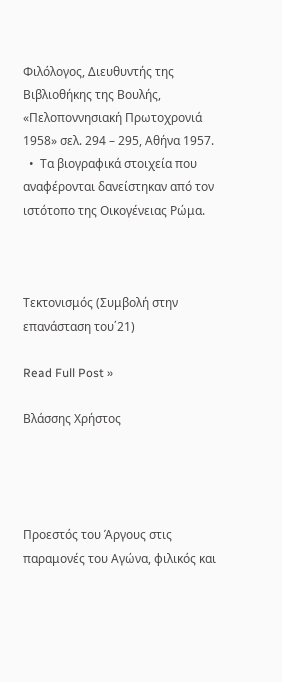Φιλόλογος, Διευθυντής της Βιβλιοθήκης της Βουλής, «Πελοποννησιακή Πρωτοχρονιά 1958» σελ. 294 – 295, Αθήνα 1957.
  •  Τα βιογραφικά στοιχεία που αναφέρονται δανείστηκαν από τον ιστότοπο της Οικογένειας Ρώμα.



Τεκτονισμός (Συμβολή στην επανάσταση του΄21)

Read Full Post »

Βλάσσης Χρήστος




Προεστός του Άργους στις παραμονές του Αγώνα, φιλικός και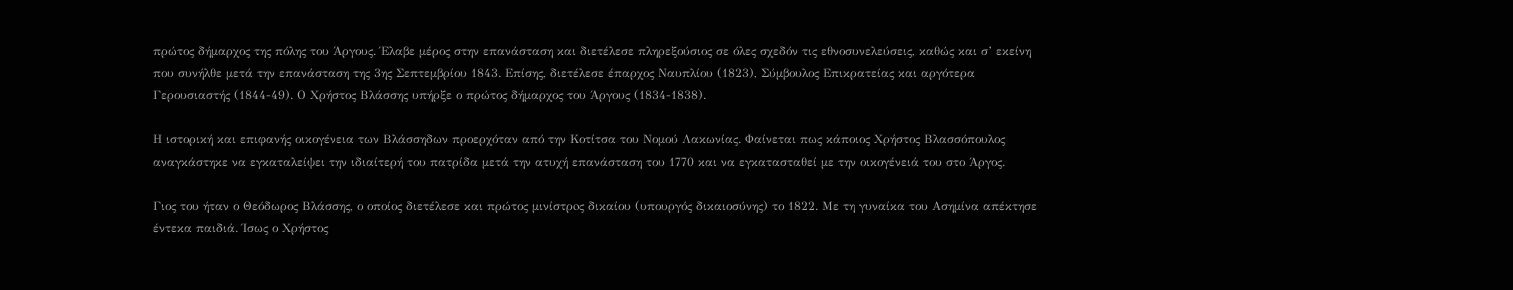πρώτος δήμαρχος της πόλης του Άργους. Έλαβε μέρος στην επανάσταση και διετέλεσε πληρεξούσιος σε όλες σχεδόν τις εθνοσυνελεύσεις, καθώς και σ’ εκείνη που συνήλθε μετά την επανάσταση της 3ης Σεπτεμβρίου 1843. Επίσης, διετέλεσε έπαρχος Ναυπλίου (1823), Σύμβουλος Επικρατείας και αργότερα Γερουσιαστής (1844-49). Ο Χρήστος Βλάσσης υπήρξε ο πρώτος δήμαρχος του Άργους (1834-1838).

Η ιστορική και επιφανής οικογένεια των Βλάσσηδων προερχόταν από την Κοτίτσα του Νομού Λακωνίας. Φαίνεται πως κάποιος Χρήστος Βλασσόπουλος αναγκάστηκε να εγκαταλείψει την ιδιαίτερή του πατρίδα μετά την ατυχή επανάσταση του 1770 και να εγκατασταθεί με την οικογένειά του στο Άργος.

Γιος του ήταν ο Θεόδωρος Bλάσσης, ο οποίος διετέλεσε και πρώτος μινίστρoς δικαίου (υπουργός δικαιοσύνης) το 1822. Με τη γυναίκα του Ασημίνα απέκτησε έντεκα παιδιά. Ίσως ο Χρήστος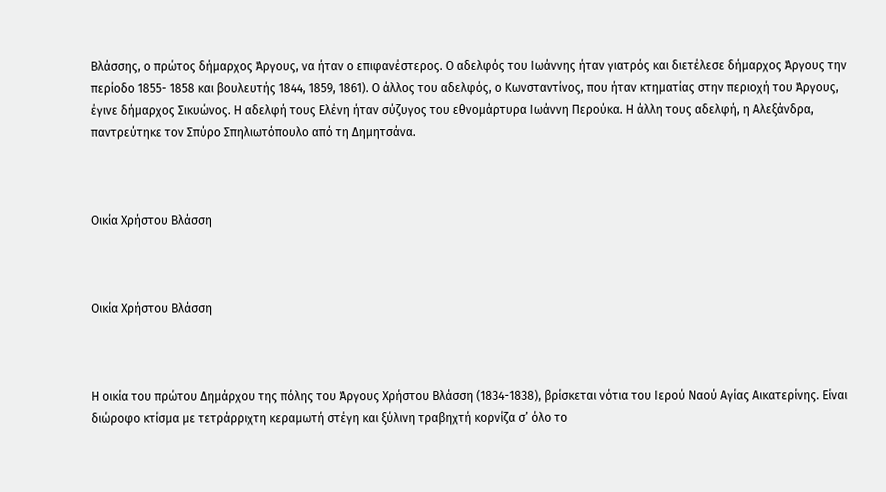Βλάσσης, ο πρώτος δήμαρχος Άργους, να ήταν ο επιφανέστερος. Ο αδελφός του Ιωάννης ήταν γιατρός και διετέλεσε δήμαρχος Άργους την περίοδο 1855- 1858 και βουλευτής 1844, 1859, 1861). Ο άλλος του αδελφός, ο Κωνσταντίνος, που ήταν κτηματίας στην περιοχή του Άργους, έγινε δήμαρχος Σικυώνος. Η αδελφή τους Ελένη ήταν σύζυγος του εθνομάρτυρα Ιωάννη Περούκα. Η άλλη τους αδελφή, η Αλεξάνδρα, παντρεύτηκε τον Σπύρο Σπηλιωτόπουλο από τη Δημητσάνα.



Οικία Χρήστου Βλάσση



Οικία Χρήστου Βλάσση



Η οικία του πρώτου Δημάρχου της πόλης του Άργους Χρήστου Βλάσση (1834-1838), βρίσκεται νότια του Ιερού Ναού Αγίας Αικατερίνης. Είναι διώροφο κτίσμα με τετράρριχτη κεραμωτή στέγη και ξύλινη τραβηχτή κορνίζα σ’ όλο το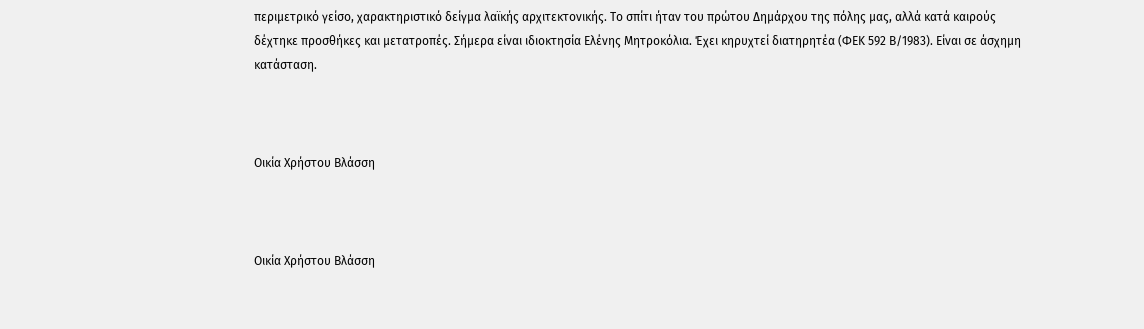περιμετρικό γείσο, χαρακτηριστικό δείγμα λαϊκής αρχιτεκτονικής. Το σπίτι ήταν του πρώτου Δημάρχου της πόλης μας, αλλά κατά καιρούς δέχτηκε προσθήκες και μετατροπές. Σήμερα είναι ιδιοκτησία Ελένης Μητροκόλια. Έχει κηρυχτεί διατηρητέα (ΦΕΚ 592 Β/1983). Είναι σε άσχημη κατάσταση.



Οικία Χρήστου Βλάσση



Οικία Χρήστου Βλάσση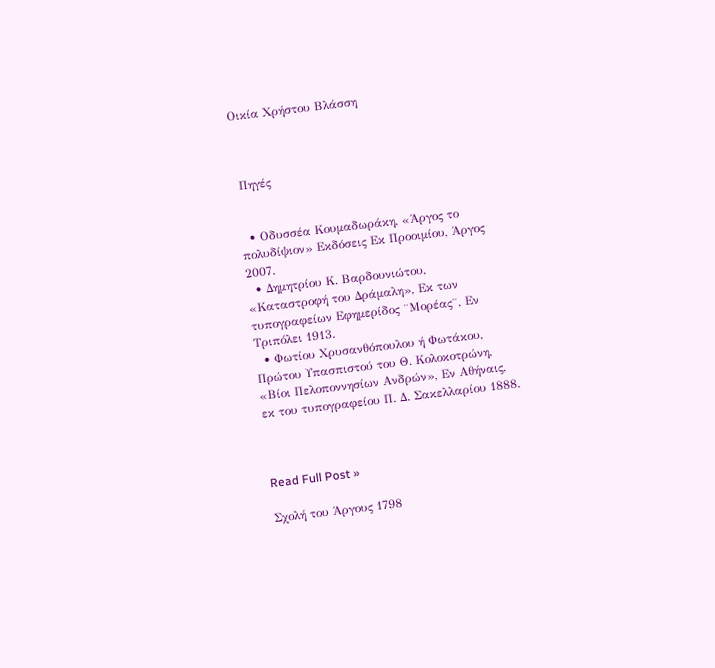Οικία Χρήστου Βλάσση



 Πηγές


  • Οδυσσέα Κουμαδωράκη, «Άργος το πολυδίψιον» Εκδόσεις Εκ Προοιμίου, Άργος 2007.
  • Δημητρίου Κ. Βαρδουνιώτου, «Καταστροφή του Δράμαλη», Εκ των τυπογραφείων Εφημερίδος ¨Μορέας¨, Εν Τριπόλει 1913.
  • Φωτίου Χρυσανθόπουλου ή Φωτάκου, Πρώτου Υπασπιστού του Θ. Κολοκοτρώνη, «Βίοι Πελοποννησίων Ανδρών», Εν Αθήναις, εκ του τυπογραφείου Π. Δ. Σακελλαρίου 1888.



Read Full Post »

Σχολή του Άργους 1798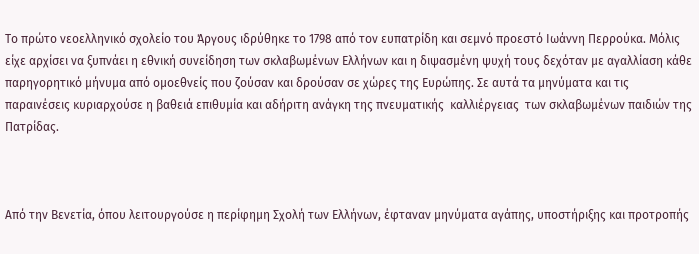Το πρώτο νεοελληνικό σχολείο του Άργους ιδρύθηκε το 1798 από τον ευπατρίδη και σεμνό προεστό Ιωάννη Περρούκα. Μόλις είχε αρχίσει να ξυπνάει η εθνική συνείδηση των σκλαβωμένων Ελλήνων και η διψασμένη ψυχή τους δεχόταν με αγαλλίαση κάθε παρηγορητικό μήνυμα από ομοεθνείς που ζούσαν και δρούσαν σε χώρες της Ευρώπης. Σε αυτά τα μηνύματα και τις παραινέσεις κυριαρχούσε η βαθειά επιθυμία και αδήριτη ανάγκη της πνευματικής  καλλιέργειας  των σκλαβωμένων παιδιών της Πατρίδας.



Από την Βενετία, όπου λειτουργούσε η περίφημη Σχολή των Ελλήνων, έφταναν μηνύματα αγάπης, υποστήριξης και προτροπής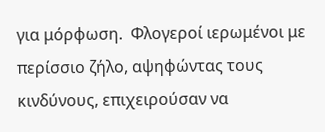για μόρφωση.  Φλογεροί ιερωμένοι με περίσσιο ζήλο, αψηφώντας τους κινδύνους, επιχειρούσαν να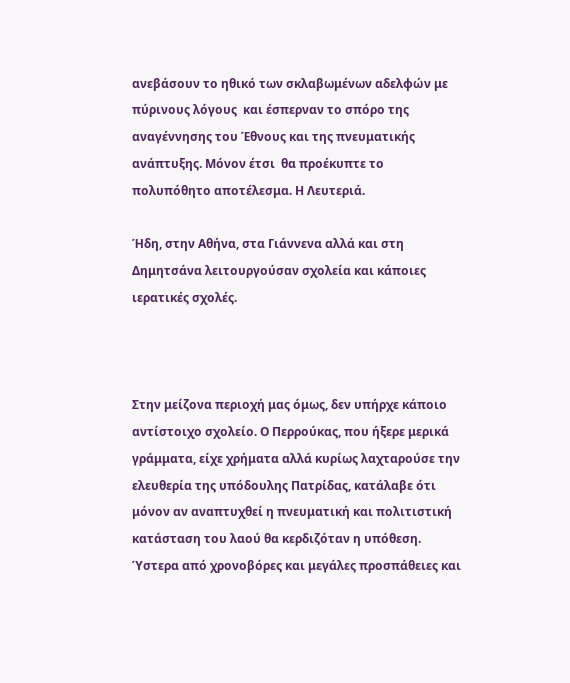ανεβάσουν το ηθικό των σκλαβωμένων αδελφών με πύρινους λόγους  και έσπερναν το σπόρο της αναγέννησης του Έθνους και της πνευματικής ανάπτυξης. Μόνον έτσι  θα προέκυπτε το πολυπόθητο αποτέλεσμα. Η Λευτεριά.

Ήδη, στην Αθήνα, στα Γιάννενα αλλά και στη Δημητσάνα λειτουργούσαν σχολεία και κάποιες ιερατικές σχολές.



Στην μείζονα περιοχή μας όμως, δεν υπήρχε κάποιο αντίστοιχο σχολείο. Ο Περρούκας, που ήξερε μερικά γράμματα, είχε χρήματα αλλά κυρίως λαχταρούσε την ελευθερία της υπόδουλης Πατρίδας, κατάλαβε ότι μόνον αν αναπτυχθεί η πνευματική και πολιτιστική κατάσταση του λαού θα κερδιζόταν η υπόθεση. Ύστερα από χρονοβόρες και μεγάλες προσπάθειες και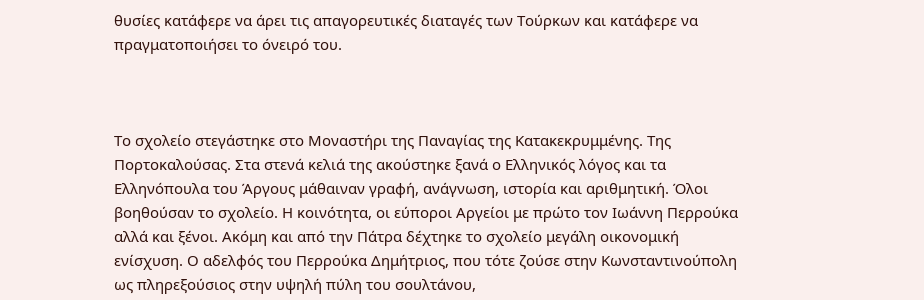θυσίες κατάφερε να άρει τις απαγορευτικές διαταγές των Τούρκων και κατάφερε να πραγματοποιήσει το όνειρό του.



Το σχολείο στεγάστηκε στο Μοναστήρι της Παναγίας της Κατακεκρυμμένης. Της Πορτοκαλούσας. Στα στενά κελιά της ακούστηκε ξανά ο Ελληνικός λόγος και τα Ελληνόπουλα του Άργους μάθαιναν γραφή, ανάγνωση, ιστορία και αριθμητική. Όλοι βοηθούσαν το σχολείο. Η κοινότητα, οι εύποροι Αργείοι με πρώτο τον Ιωάννη Περρούκα αλλά και ξένοι. Ακόμη και από την Πάτρα δέχτηκε το σχολείο μεγάλη οικονομική ενίσχυση. Ο αδελφός του Περρούκα Δημήτριος, που τότε ζούσε στην Κωνσταντινούπολη ως πληρεξούσιος στην υψηλή πύλη του σουλτάνου,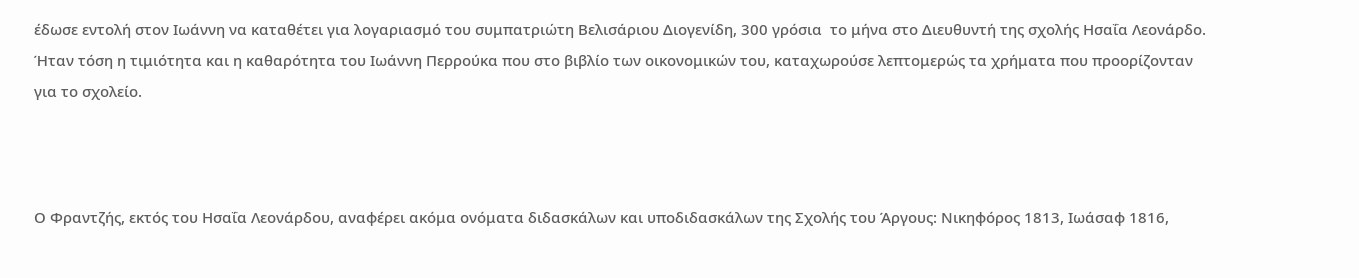έδωσε εντολή στον Ιωάννη να καταθέτει για λογαριασμό του συμπατριώτη Βελισάριου Διογενίδη, 300 γρόσια  το μήνα στο Διευθυντή της σχολής Ησαΐα Λεονάρδο. Ήταν τόση η τιμιότητα και η καθαρότητα του Ιωάννη Περρούκα που στο βιβλίο των οικονομικών του, καταχωρούσε λεπτομερώς τα χρήματα που προορίζονταν για το σχολείο.



Ο Φραντζής, εκτός του Ησαΐα Λεονάρδου, αναφέρει ακόμα ονόματα διδασκάλων και υποδιδασκάλων της Σχολής του Άργους: Νικηφόρος 1813, Ιωάσαφ 1816,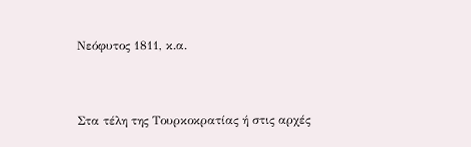Νεόφυτος 1811, κ.α.



Στα τέλη της Τουρκοκρατίας ή στις αρχές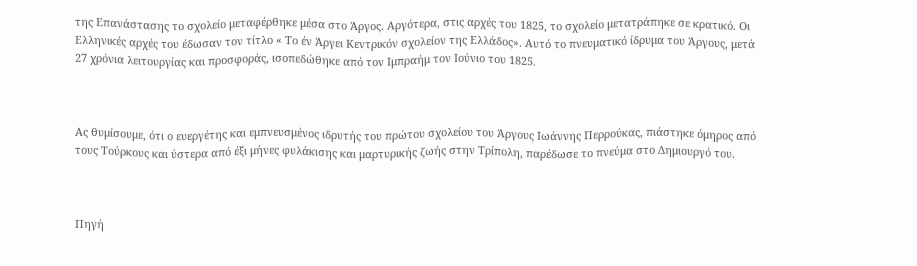της Επανάστασης το σχολείο μεταφέρθηκε μέσα στο Άργος. Αργότερα, στις αρχές του 1825, το σχολείο μετατράπηκε σε κρατικό. Οι Ελληνικές αρχές του έδωσαν τον τίτλο « Το έν Άργει Κεντρικόν σχολείον της Ελλάδος». Αυτό το πνευματικό ίδρυμα του Άργους, μετά 27 χρόνια λειτουργίας και προσφοράς, ισοπεδώθηκε από τον Ιμπραήμ τον Ιούνιο του 1825.



Ας θυμίσουμε, ότι ο ευεργέτης και εμπνευσμένος ιδρυτής του πρώτου σχολείου του Άργους Ιωάννης Περρούκας, πιάστηκε όμηρος από τους Τούρκους και ύστερα από έξι μήνες φυλάκισης και μαρτυρικής ζωής στην Τρίπολη, παρέδωσε το πνεύμα στο Δημιουργό του.



Πηγή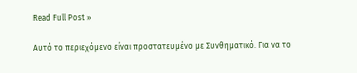Read Full Post »

Αυτό το περιεχόμενο είναι προστατευμένο με Συνθηματικό. Για να το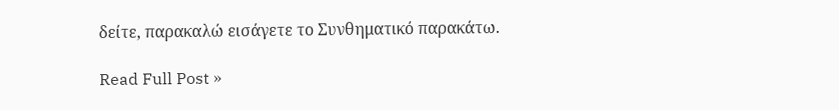δείτε, παρακαλώ εισάγετε το Συνθηματικό παρακάτω.

Read Full Post »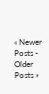« Newer Posts - Older Posts »